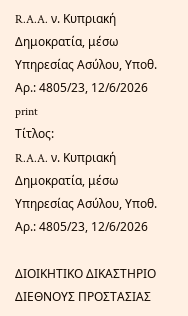R.A.A. ν. Κυπριακή Δημοκρατία, μέσω Υπηρεσίας Ασύλου, Υπoθ. Αρ.: 4805/23, 12/6/2026
print
Τίτλος:
R.A.A. ν. Κυπριακή Δημοκρατία, μέσω Υπηρεσίας Ασύλου, Υπoθ. Αρ.: 4805/23, 12/6/2026

ΔΙΟΙΚΗΤΙΚΟ ΔΙΚΑΣΤΗΡΙΟ ΔΙΕΘΝΟΥΣ ΠΡΟΣΤΑΣΙΑΣ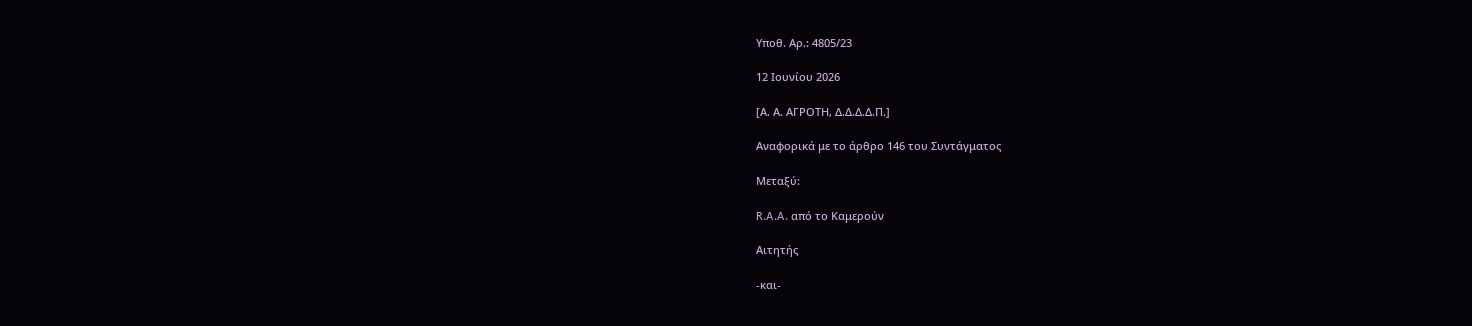Υπoθ. Αρ.: 4805/23

12 Ιουνίου 2026

[Α. Α. ΑΓΡΟΤΗ, Δ.Δ.Δ.Δ.Π.]

Αναφορικά με το άρθρο 146 του Συντάγματος

Μεταξύ:

R.A.A. από το Καμερούν

Αιτητής

-και-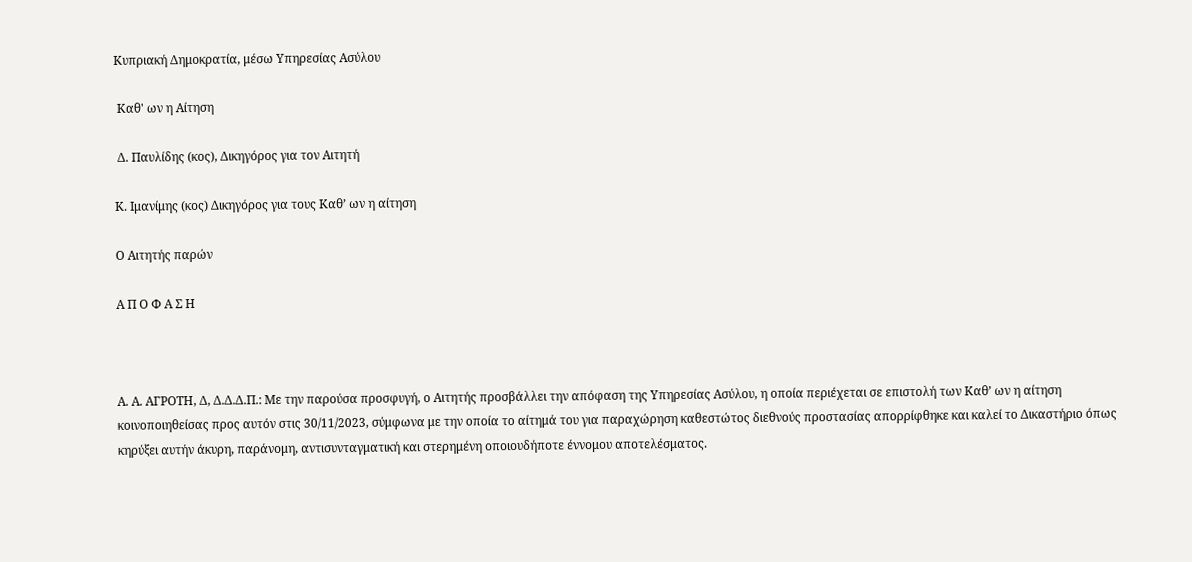Κυπριακή Δημοκρατία, μέσω Υπηρεσίας Ασύλου

 Καθ' ων η Αίτηση

 Δ. Παυλίδης (κος), Δικηγόρος για τον Αιτητή

Κ. Ιμανίμης (κος) Δικηγόρος για τους Καθ’ ων η αίτηση

Ο Αιτητής παρών

Α Π Ο Φ Α Σ Η



Α. Α. ΑΓΡΟΤΗ, Δ, Δ.Δ.Δ.Π.: Με την παρούσα προσφυγή, ο Αιτητής προσβάλλει την απόφαση της Υπηρεσίας Ασύλου, η οποία περιέχεται σε επιστολή των Καθ’ ων η αίτηση κοινοποιηθείσας προς αυτόν στις 30/11/2023, σύμφωνα με την οποία το αίτημά του για παραχώρηση καθεστώτος διεθνούς προστασίας απορρίφθηκε και καλεί το Δικαστήριο όπως κηρύξει αυτήν άκυρη, παράνομη, αντισυνταγματική και στερημένη οποιουδήποτε έννομου αποτελέσματος.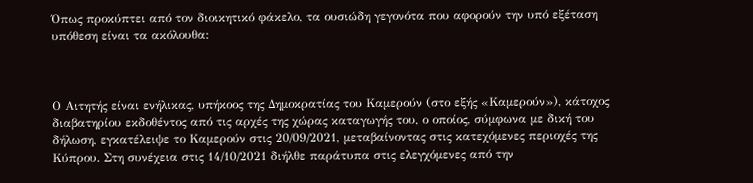Όπως προκύπτει από τον διοικητικό φάκελο, τα ουσιώδη γεγονότα που αφορούν την υπό εξέταση υπόθεση είναι τα ακόλουθα:



Ο Αιτητής είναι ενήλικας, υπήκοος της Δημοκρατίας του Καμερούν (στο εξής «Καμερούν»), κάτοχος διαβατηρίου εκδοθέντος από τις αρχές της χώρας καταγωγής του, ο οποίος, σύμφωνα με δική του δήλωση, εγκατέλειψε το Καμερούν στις 20/09/2021, μεταβαίνοντας στις κατεχόμενες περιοχές της Κύπρου. Στη συνέχεια στις 14/10/2021 διήλθε παράτυπα στις ελεγχόμενες από την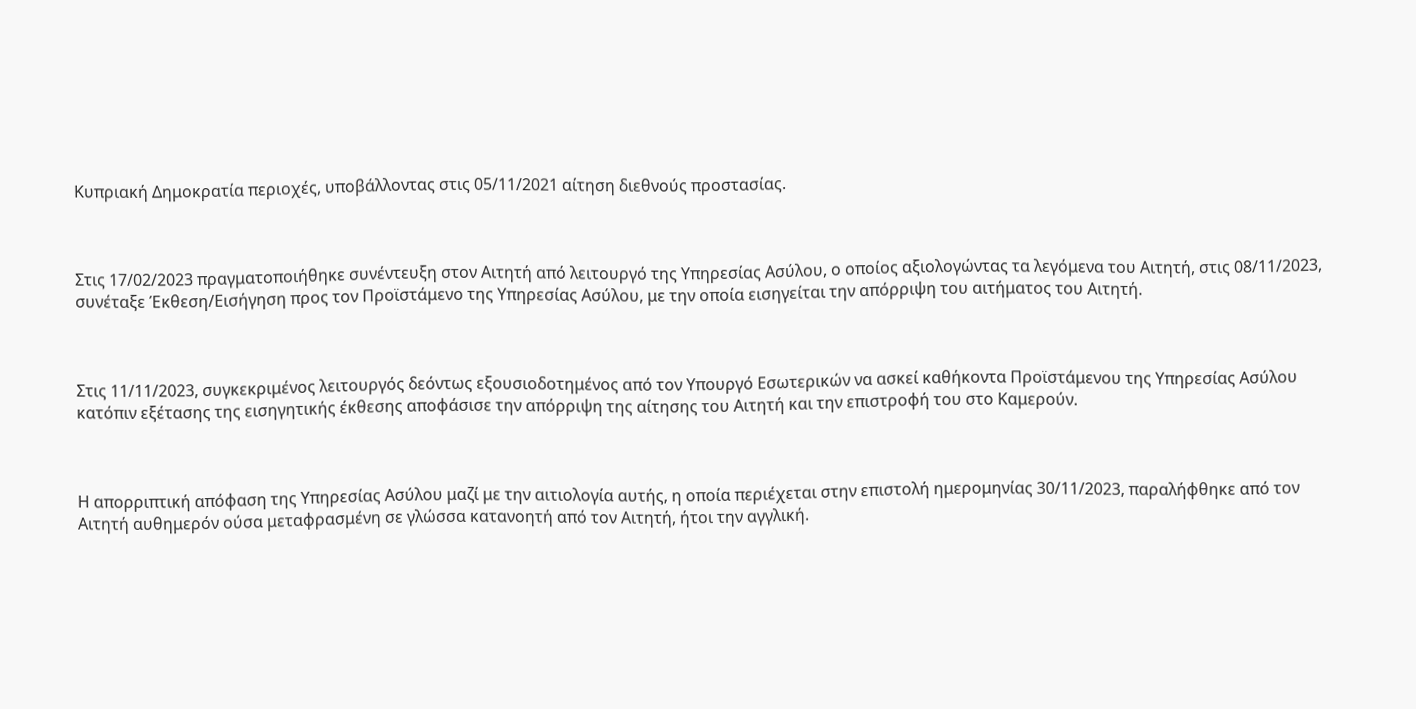Κυπριακή Δημοκρατία περιοχές, υποβάλλοντας στις 05/11/2021 αίτηση διεθνούς προστασίας.



Στις 17/02/2023 πραγματοποιήθηκε συνέντευξη στον Αιτητή από λειτουργό της Υπηρεσίας Ασύλου, ο οποίος αξιολογώντας τα λεγόμενα του Αιτητή, στις 08/11/2023, συνέταξε Έκθεση/Εισήγηση προς τον Προϊστάμενο της Υπηρεσίας Ασύλου, με την οποία εισηγείται την απόρριψη του αιτήματος του Αιτητή.



Στις 11/11/2023, συγκεκριμένος λειτουργός δεόντως εξουσιοδοτημένος από τον Υπουργό Εσωτερικών να ασκεί καθήκοντα Προϊστάμενου της Υπηρεσίας Ασύλου κατόπιν εξέτασης της εισηγητικής έκθεσης αποφάσισε την απόρριψη της αίτησης του Αιτητή και την επιστροφή του στο Καμερούν.



Η απορριπτική απόφαση της Υπηρεσίας Ασύλου μαζί με την αιτιολογία αυτής, η οποία περιέχεται στην επιστολή ημερομηνίας 30/11/2023, παραλήφθηκε από τον Αιτητή αυθημερόν ούσα μεταφρασμένη σε γλώσσα κατανοητή από τον Αιτητή, ήτοι την αγγλική.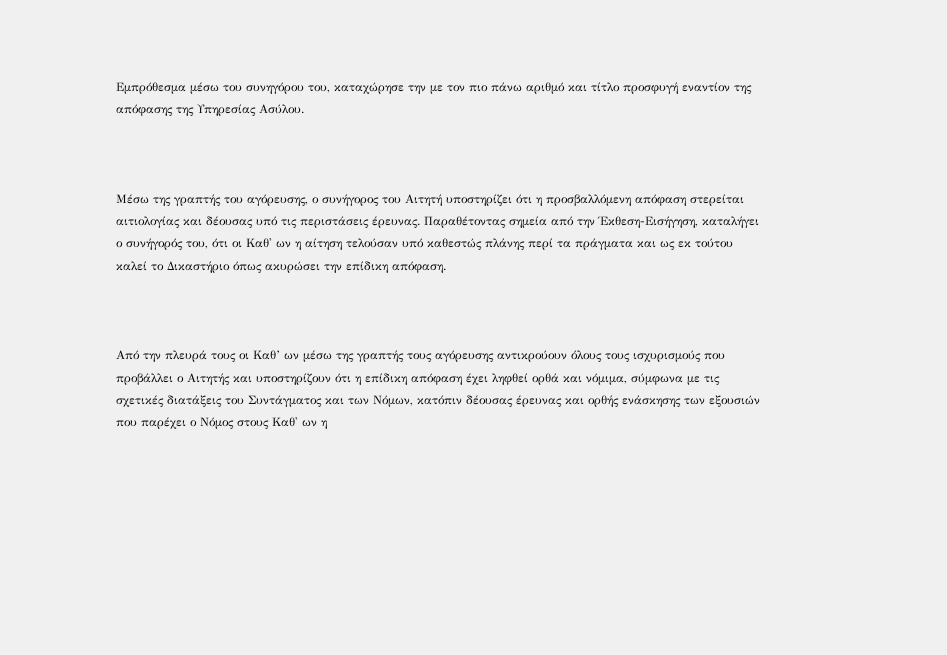Εμπρόθεσμα μέσω του συνηγόρου του, καταχώρησε την με τον πιο πάνω αριθμό και τίτλο προσφυγή εναντίον της απόφασης της Υπηρεσίας Ασύλου.



Μέσω της γραπτής του αγόρευσης, ο συνήγορος του Αιτητή υποστηρίζει ότι η προσβαλλόμενη απόφαση στερείται αιτιολογίας και δέουσας υπό τις περιστάσεις έρευνας. Παραθέτοντας σημεία από την Έκθεση-Εισήγηση, καταλήγει ο συνήγορός του, ότι οι Καθ' ων η αίτηση τελούσαν υπό καθεστώς πλάνης περί τα πράγματα και ως εκ τούτου καλεί το Δικαστήριο όπως ακυρώσει την επίδικη απόφαση.



Από την πλευρά τους οι Καθ’ ων μέσω της γραπτής τους αγόρευσης αντικρούουν όλους τους ισχυρισμούς που προβάλλει ο Αιτητής και υποστηρίζουν ότι η επίδικη απόφαση έχει ληφθεί ορθά και νόμιμα, σύμφωνα με τις σχετικές διατάξεις του Συντάγματος και των Νόμων, κατόπιν δέουσας έρευνας και ορθής ενάσκησης των εξουσιών που παρέχει ο Νόμος στους Καθ' ων η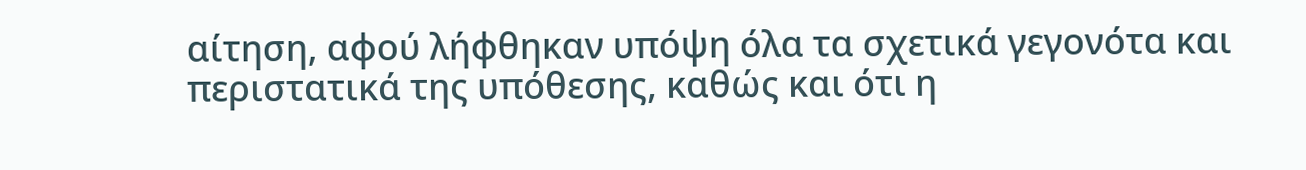αίτηση, αφού λήφθηκαν υπόψη όλα τα σχετικά γεγονότα και περιστατικά της υπόθεσης, καθώς και ότι η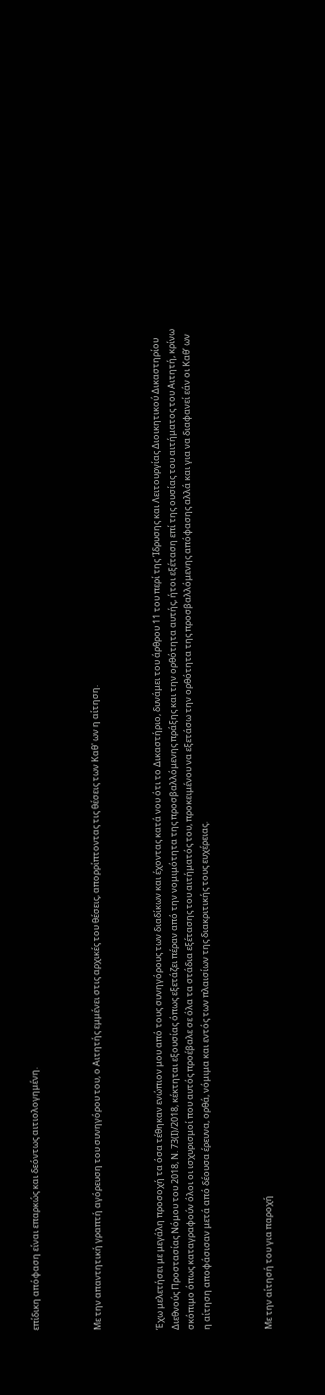επίδικη απόφαση είναι επαρκώς και δεόντως αιτιολογημένη.



Με την απαντητική γραπτή αγόρευση του συνηγόρου του, ο Αιτητής εμμένει στις αρχικές του θέσεις, απορρίπτοντας τις θέσεις των Καθ' ων η αίτηση.



Έχω μελετήσει με μεγάλη προσοχή τα όσα τέθηκαν ενώπιον μου από τους συνηγόρους των διαδίκων και έχοντας κατά νου ότι το Δικαστήριο, δυνάμει του άρθρου 11 του περί της Ίδρυσης και Λειτουργίας Διοικητικού Δικαστηρίου Διεθνούς Προστασίας Νόμου του 2018, Ν. 73(Ι)/2018, κέκτηται εξουσίας όπως εξετάζει πέραν από την νομιμότητα της προσβαλλόμενης πράξης και την ορθότητα αυτής, ήτοι εξέταση επί της ουσίας του αιτήματος του Αιτητή, κρίνω σκόπιμο όπως καταγραφούν όλοι οι ισχυρισμοί που αυτός προέβαλε σε όλα τα στάδια εξέτασης του αιτήματός του, προκειμένου να εξετάσω την ορθότητα της προσβαλλόμενης απόφασης αλλά και για να διαφανεί εάν οι Καθ’ ων η αίτηση αποφάσισαν μετά από δέουσα έρευνα, ορθά, νόμιμα και εντός των πλαισίων της διακριτικής τους ευχέρειας.



Με την αίτησή του για παροχή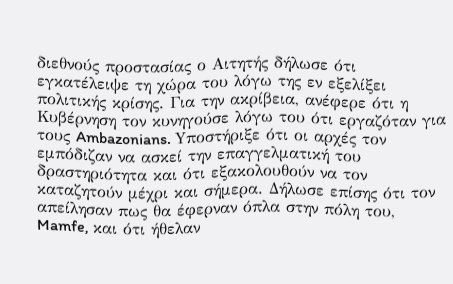διεθνούς προστασίας ο Αιτητής δήλωσε ότι εγκατέλειψε τη χώρα του λόγω της εν εξελίξει πολιτικής κρίσης. Για την ακρίβεια, ανέφερε ότι η Κυβέρνηση τον κυνηγούσε λόγω του ότι εργαζόταν για τους Ambazonians. Yποστήριξε ότι οι αρχές τον εμπόδιζαν να ασκεί την επαγγελματική του δραστηριότητα και ότι εξακολουθούν να τον καταζητούν μέχρι και σήμερα. Δήλωσε επίσης ότι τον απείλησαν πως θα έφερναν όπλα στην πόλη του, Mamfe, και ότι ήθελαν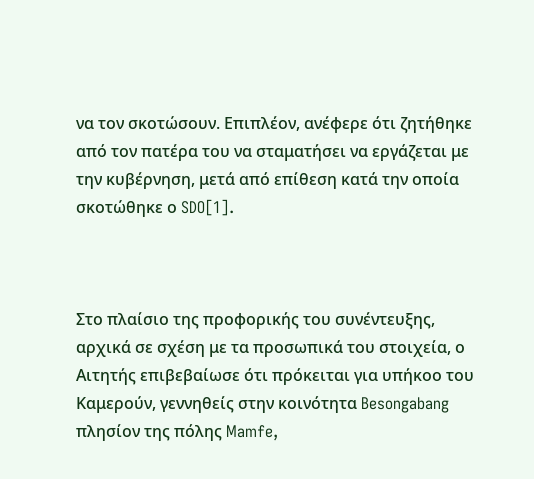να τον σκοτώσουν. Επιπλέον, ανέφερε ότι ζητήθηκε από τον πατέρα του να σταματήσει να εργάζεται με την κυβέρνηση, μετά από επίθεση κατά την οποία σκοτώθηκε ο SDO[1].



Στο πλαίσιο της προφορικής του συνέντευξης, αρχικά σε σχέση με τα προσωπικά του στοιχεία, ο Αιτητής επιβεβαίωσε ότι πρόκειται για υπήκοο του Καμερούν, γεννηθείς στην κοινότητα Besongabang πλησίον της πόλης Mamfe,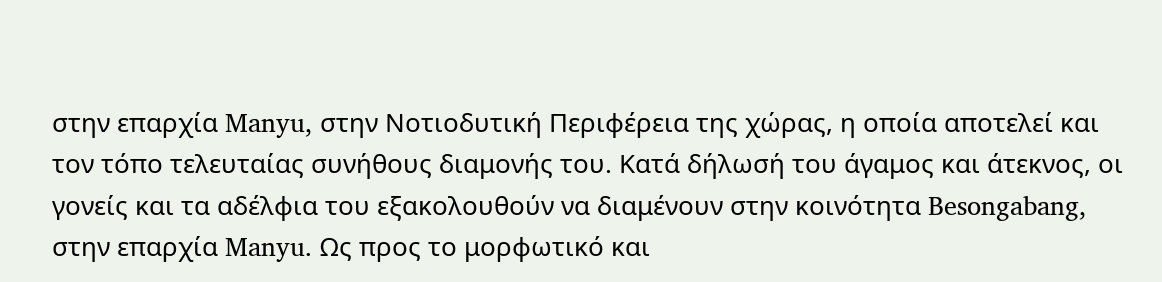στην επαρχία Manyu, στην Νοτιοδυτική Περιφέρεια της χώρας, η οποία αποτελεί και τον τόπο τελευταίας συνήθους διαμονής του. Κατά δήλωσή του άγαμος και άτεκνος, οι γονείς και τα αδέλφια του εξακολουθούν να διαμένουν στην κοινότητα Besongabang, στην επαρχία Manyu. Ως προς το μορφωτικό και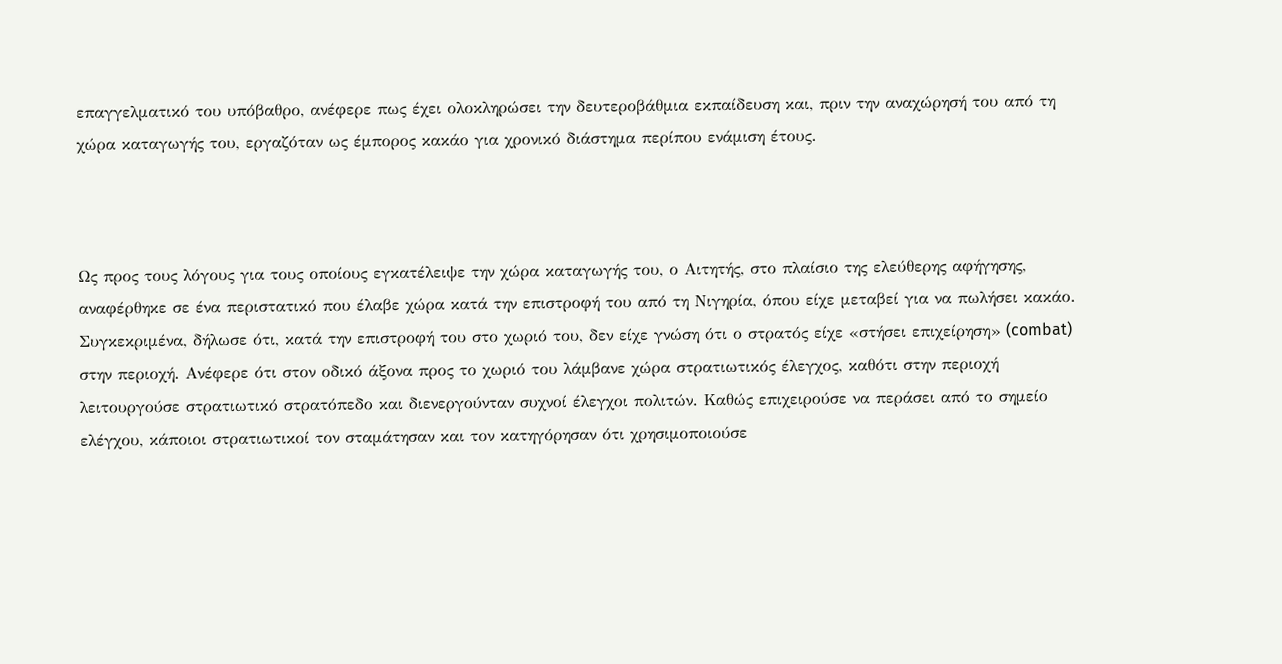επαγγελματικό του υπόβαθρο, ανέφερε πως έχει ολοκληρώσει την δευτεροβάθμια εκπαίδευση και, πριν την αναχώρησή του από τη χώρα καταγωγής του, εργαζόταν ως έμπορος κακάο για χρονικό διάστημα περίπου ενάμιση έτους.



Ως προς τους λόγους για τους οποίους εγκατέλειψε την χώρα καταγωγής του, ο Αιτητής, στο πλαίσιο της ελεύθερης αφήγησης, αναφέρθηκε σε ένα περιστατικό που έλαβε χώρα κατά την επιστροφή του από τη Νιγηρία, όπου είχε μεταβεί για να πωλήσει κακάο. Συγκεκριμένα, δήλωσε ότι, κατά την επιστροφή του στο χωριό του, δεν είχε γνώση ότι ο στρατός είχε «στήσει επιχείρηση» (combat) στην περιοχή. Ανέφερε ότι στον οδικό άξονα προς το χωριό του λάμβανε χώρα στρατιωτικός έλεγχος, καθότι στην περιοχή λειτουργούσε στρατιωτικό στρατόπεδο και διενεργούνταν συχνοί έλεγχοι πολιτών. Καθώς επιχειρούσε να περάσει από το σημείο ελέγχου, κάποιοι στρατιωτικοί τον σταμάτησαν και τον κατηγόρησαν ότι χρησιμοποιούσε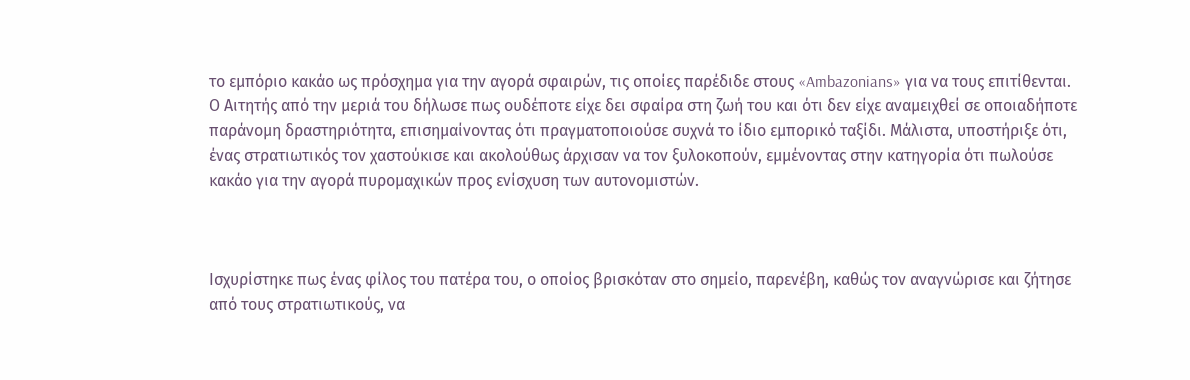το εμπόριο κακάο ως πρόσχημα για την αγορά σφαιρών, τις οποίες παρέδιδε στους «Ambazonians» για να τους επιτίθενται. Ο Αιτητής από την μεριά του δήλωσε πως ουδέποτε είχε δει σφαίρα στη ζωή του και ότι δεν είχε αναμειχθεί σε οποιαδήποτε παράνομη δραστηριότητα, επισημαίνοντας ότι πραγματοποιούσε συχνά το ίδιο εμπορικό ταξίδι. Μάλιστα, υποστήριξε ότι, ένας στρατιωτικός τον χαστούκισε και ακολούθως άρχισαν να τον ξυλοκοπούν, εμμένοντας στην κατηγορία ότι πωλούσε κακάο για την αγορά πυρομαχικών προς ενίσχυση των αυτονομιστών.



Ισχυρίστηκε πως ένας φίλος του πατέρα του, ο οποίος βρισκόταν στο σημείο, παρενέβη, καθώς τον αναγνώρισε και ζήτησε από τους στρατιωτικούς, να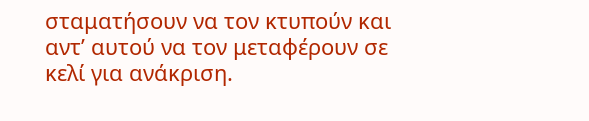σταματήσουν να τον κτυπούν και αντ’ αυτού να τον μεταφέρουν σε κελί για ανάκριση.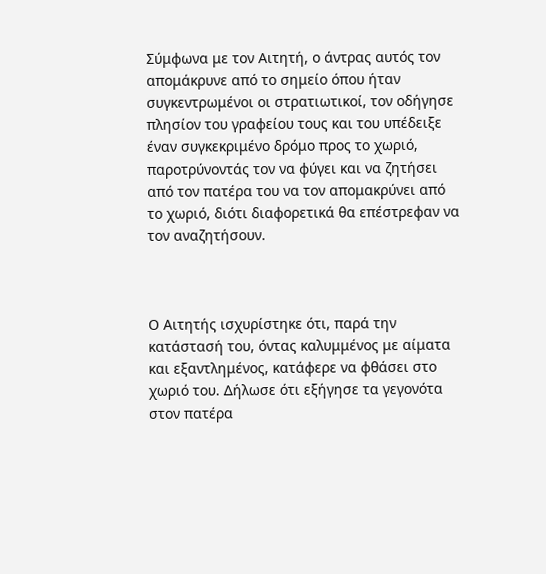Σύμφωνα με τον Αιτητή, ο άντρας αυτός τον απομάκρυνε από το σημείο όπου ήταν συγκεντρωμένοι οι στρατιωτικοί, τον οδήγησε πλησίον του γραφείου τους και του υπέδειξε έναν συγκεκριμένο δρόμο προς το χωριό, παροτρύνοντάς τον να φύγει και να ζητήσει από τον πατέρα του να τον απομακρύνει από το χωριό, διότι διαφορετικά θα επέστρεφαν να τον αναζητήσουν.



Ο Αιτητής ισχυρίστηκε ότι, παρά την κατάστασή του, όντας καλυμμένος με αίματα και εξαντλημένος, κατάφερε να φθάσει στο χωριό του. Δήλωσε ότι εξήγησε τα γεγονότα στον πατέρα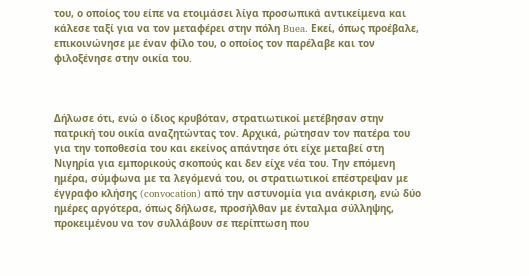του, ο οποίος του είπε να ετοιμάσει λίγα προσωπικά αντικείμενα και κάλεσε ταξί για να τον μεταφέρει στην πόλη Buea. Εκεί, όπως προέβαλε, επικοινώνησε με έναν φίλο του, ο οποίος τον παρέλαβε και τον φιλοξένησε στην οικία του.



Δήλωσε ότι, ενώ ο ίδιος κρυβόταν, στρατιωτικοί μετέβησαν στην πατρική του οικία αναζητώντας τον. Αρχικά, ρώτησαν τον πατέρα του για την τοποθεσία του και εκείνος απάντησε ότι είχε μεταβεί στη Νιγηρία για εμπορικούς σκοπούς και δεν είχε νέα του. Την επόμενη ημέρα, σύμφωνα με τα λεγόμενά του, οι στρατιωτικοί επέστρεψαν με έγγραφο κλήσης (convocation) από την αστυνομία για ανάκριση, ενώ δύο ημέρες αργότερα, όπως δήλωσε, προσήλθαν με ένταλμα σύλληψης, προκειμένου να τον συλλάβουν σε περίπτωση που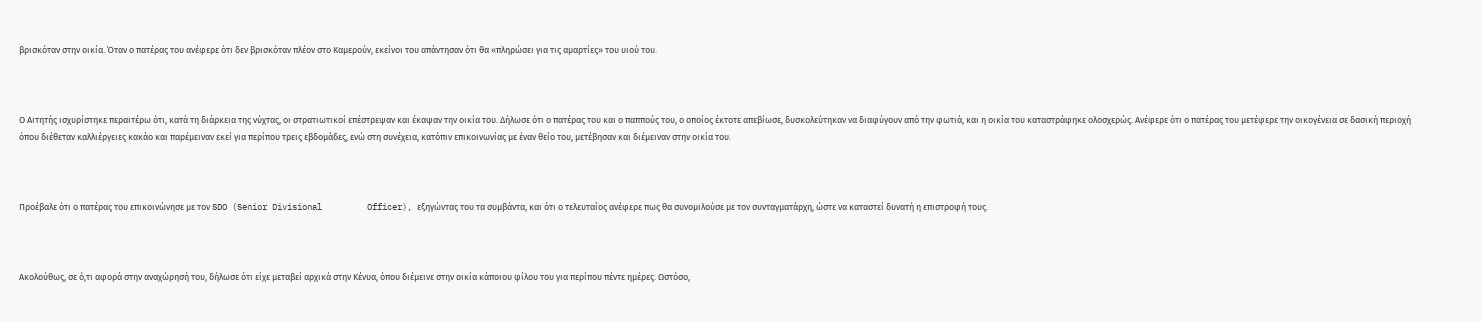βρισκόταν στην οικία. Όταν ο πατέρας του ανέφερε ότι δεν βρισκόταν πλέον στο Καμερούν, εκείνοι του απάντησαν ότι θα «πληρώσει για τις αμαρτίες» του υιού του.



Ο Αιτητής ισχυρίστηκε περαιτέρω ότι, κατά τη διάρκεια της νύχτας, οι στρατιωτικοί επέστρεψαν και έκαψαν την οικία του. Δήλωσε ότι ο πατέρας του και ο παππούς του, ο οποίος έκτοτε απεβίωσε, δυσκολεύτηκαν να διαφύγουν από την φωτιά, και η οικία του καταστράφηκε ολοσχερώς. Ανέφερε ότι ο πατέρας του μετέφερε την οικογένεια σε δασική περιοχή όπου διέθεταν καλλιέργειες κακάο και παρέμειναν εκεί για περίπου τρεις εβδομάδες, ενώ στη συνέχεια, κατόπιν επικοινωνίας με έναν θείο του, μετέβησαν και διέμειναν στην οικία του.



Προέβαλε ότι ο πατέρας του επικοινώνησε με τον SDO (Senior Divisional         Officer), εξηγώντας του τα συμβάντα, και ότι ο τελευταίος ανέφερε πως θα συνομιλούσε με τον συνταγματάρχη, ώστε να καταστεί δυνατή η επιστροφή τους.



Ακολούθως, σε ό,τι αφορά στην αναχώρησή του, δήλωσε ότι είχε μεταβεί αρχικά στην Κένυα, όπου διέμεινε στην οικία κάποιου φίλου του για περίπου πέντε ημέρες. Ωστόσο,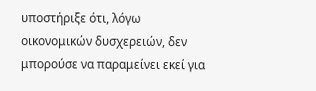υποστήριξε ότι, λόγω οικονομικών δυσχερειών, δεν μπορούσε να παραμείνει εκεί για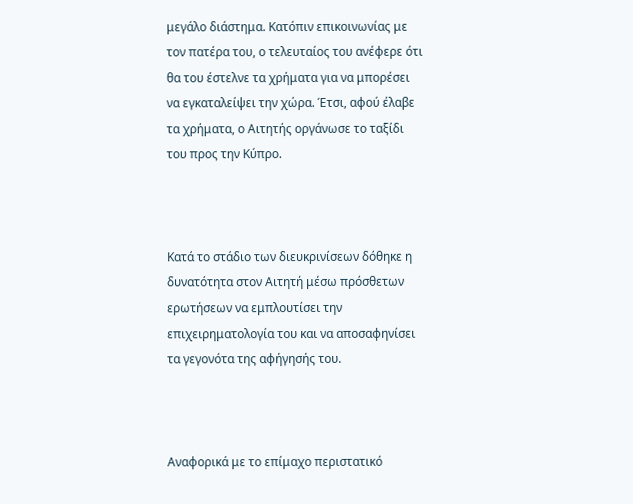μεγάλο διάστημα. Κατόπιν επικοινωνίας με τον πατέρα του, ο τελευταίος του ανέφερε ότι θα του έστελνε τα χρήματα για να μπορέσει να εγκαταλείψει την χώρα. Έτσι, αφού έλαβε τα χρήματα, ο Αιτητής οργάνωσε το ταξίδι του προς την Κύπρο.



Κατά το στάδιο των διευκρινίσεων δόθηκε η δυνατότητα στον Αιτητή μέσω πρόσθετων ερωτήσεων να εμπλουτίσει την επιχειρηματολογία του και να αποσαφηνίσει τα γεγονότα της αφήγησής του.



Αναφορικά με το επίμαχο περιστατικό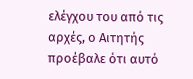ελέγχου του από τις αρχές, ο Αιτητής προέβαλε ότι αυτό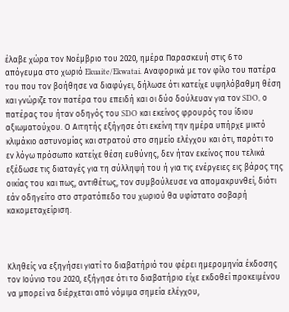έλαβε χώρα τον Νοέμβριο του 2020, ημέρα Παρασκευή στις 6 το απόγευμα στο χωριό Ekuaite/Ekwatai. Αναφορικά με τον φίλο του πατέρα του που τον βοήθησε να διαφύγει, δήλωσε ότι κατείχε υψηλόβαθμη θέση και γνώριζε τον πατέρα του επειδή και οι δύο δούλευαν για τον SDO, ο πατέρας του ήταν οδηγός του SDO και εκείνος φρουρός του ίδιου αξιωματούχου. Ο Αιτητής εξήγησε ότι εκείνη την ημέρα υπήρχε μικτό κλιμάκιο αστυνομίας και στρατού στο σημείο ελέγχου και ότι, παρότι το εν λόγω πρόσωπο κατείχε θέση ευθύνης, δεν ήταν εκείνος που τελικά εξέδωσε τις διαταγές για τη σύλληψή του ή για τις ενέργειες εις βάρος της οικίας του και πως, αντιθέτως, τον συμβούλευσε να απομακρυνθεί, διότι εάν οδηγείτο στο στρατόπεδο του χωριού θα υφίστατο σοβαρή κακομεταχείριση.



Κληθείς να εξηγήσει γιατί το διαβατήριό του φέρει ημερομηνία έκδοσης τον Ιούνιο του 2020, εξήγησε ότι το διαβατήριο είχε εκδοθεί προκειμένου να μπορεί να διέρχεται από νόμιμα σημεία ελέγχου,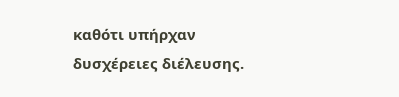καθότι υπήρχαν δυσχέρειες διέλευσης.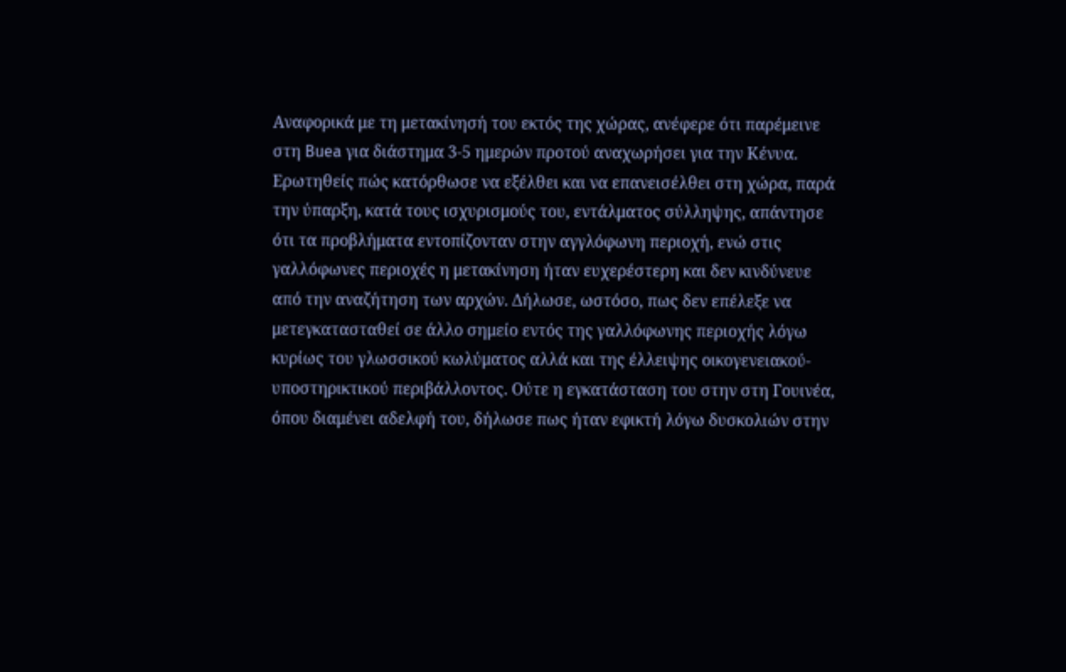Αναφορικά με τη μετακίνησή του εκτός της χώρας, ανέφερε ότι παρέμεινε στη Buea για διάστημα 3-5 ημερών προτού αναχωρήσει για την Κένυα. Ερωτηθείς πώς κατόρθωσε να εξέλθει και να επανεισέλθει στη χώρα, παρά την ύπαρξη, κατά τους ισχυρισμούς του, εντάλματος σύλληψης, απάντησε ότι τα προβλήματα εντοπίζονταν στην αγγλόφωνη περιοχή, ενώ στις γαλλόφωνες περιοχές η μετακίνηση ήταν ευχερέστερη και δεν κινδύνευε από την αναζήτηση των αρχών. Δήλωσε, ωστόσο, πως δεν επέλεξε να μετεγκατασταθεί σε άλλο σημείο εντός της γαλλόφωνης περιοχής λόγω κυρίως του γλωσσικού κωλύματος αλλά και της έλλειψης οικογενειακού-υποστηρικτικού περιβάλλοντος. Ούτε η εγκατάσταση του στην στη Γουινέα, όπου διαμένει αδελφή του, δήλωσε πως ήταν εφικτή λόγω δυσκολιών στην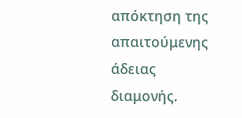απόκτηση της απαιτούμενης άδειας διαμονής.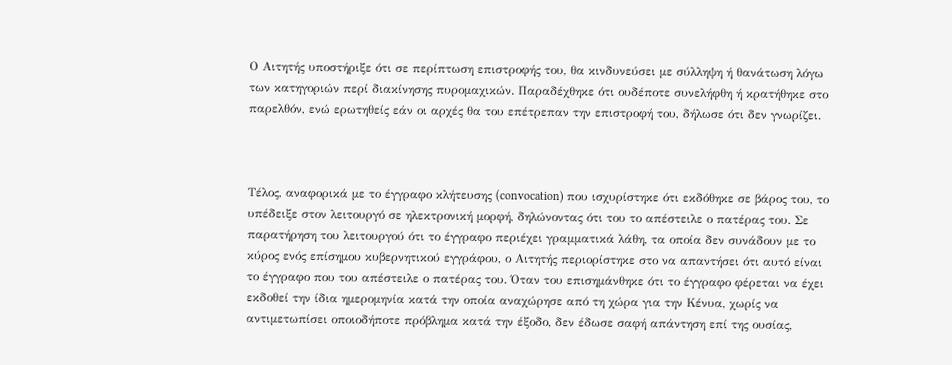Ο Αιτητής υποστήριξε ότι σε περίπτωση επιστροφής του, θα κινδυνεύσει με σύλληψη ή θανάτωση λόγω των κατηγοριών περί διακίνησης πυρομαχικών. Παραδέχθηκε ότι ουδέποτε συνελήφθη ή κρατήθηκε στο παρελθόν, ενώ ερωτηθείς εάν οι αρχές θα του επέτρεπαν την επιστροφή του, δήλωσε ότι δεν γνωρίζει.



Τέλος, αναφορικά με το έγγραφο κλήτευσης (convocation) που ισχυρίστηκε ότι εκδόθηκε σε βάρος του, το υπέδειξε στον λειτουργό σε ηλεκτρονική μορφή, δηλώνοντας ότι του το απέστειλε ο πατέρας του. Σε παρατήρηση του λειτουργού ότι το έγγραφο περιέχει γραμματικά λάθη, τα οποία δεν συνάδουν με το κύρος ενός επίσημου κυβερνητικού εγγράφου, ο Αιτητής περιορίστηκε στο να απαντήσει ότι αυτό είναι το έγγραφο που του απέστειλε ο πατέρας του. Όταν του επισημάνθηκε ότι το έγγραφο φέρεται να έχει εκδοθεί την ίδια ημερομηνία κατά την οποία αναχώρησε από τη χώρα για την Κένυα, χωρίς να αντιμετωπίσει οποιοδήποτε πρόβλημα κατά την έξοδο, δεν έδωσε σαφή απάντηση επί της ουσίας,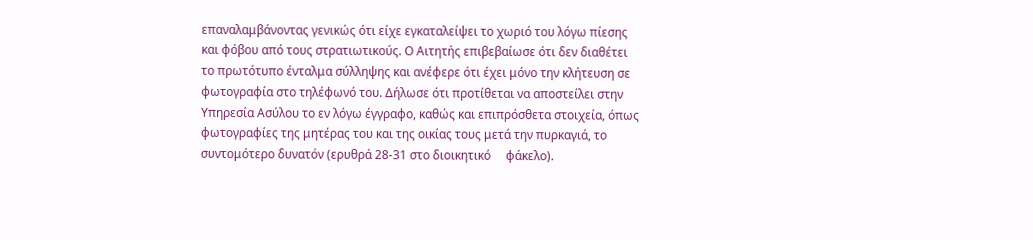επαναλαμβάνοντας γενικώς ότι είχε εγκαταλείψει το χωριό του λόγω πίεσης και φόβου από τους στρατιωτικούς. Ο Αιτητής επιβεβαίωσε ότι δεν διαθέτει το πρωτότυπο ένταλμα σύλληψης και ανέφερε ότι έχει μόνο την κλήτευση σε φωτογραφία στο τηλέφωνό του. Δήλωσε ότι προτίθεται να αποστείλει στην Υπηρεσία Ασύλου το εν λόγω έγγραφο, καθώς και επιπρόσθετα στοιχεία, όπως φωτογραφίες της μητέρας του και της οικίας τους μετά την πυρκαγιά, το συντομότερο δυνατόν (ερυθρά 28-31 στο διοικητικό     φάκελο).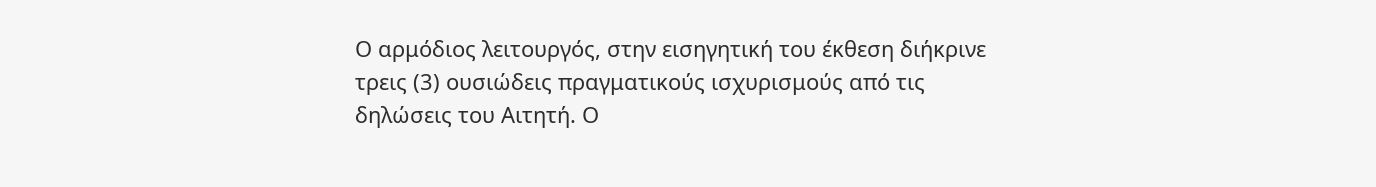Ο αρμόδιος λειτουργός, στην εισηγητική του έκθεση διήκρινε τρεις (3) ουσιώδεις πραγματικούς ισχυρισμούς από τις δηλώσεις του Αιτητή. Ο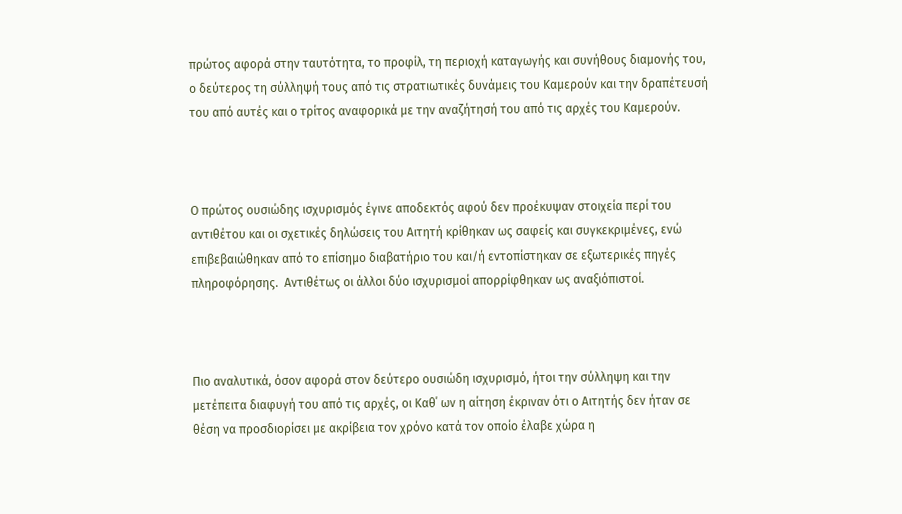πρώτος αφορά στην ταυτότητα, το προφίλ, τη περιοχή καταγωγής και συνήθους διαμονής του, ο δεύτερος τη σύλληψή τους από τις στρατιωτικές δυνάμεις του Καμερούν και την δραπέτευσή του από αυτές και ο τρίτος αναφορικά με την αναζήτησή του από τις αρχές του Καμερούν.



Ο πρώτος ουσιώδης ισχυρισμός έγινε αποδεκτός αφού δεν προέκυψαν στοιχεία περί του αντιθέτου και οι σχετικές δηλώσεις του Αιτητή κρίθηκαν ως σαφείς και συγκεκριμένες, ενώ επιβεβαιώθηκαν από το επίσημο διαβατήριο του και/ή εντοπίστηκαν σε εξωτερικές πηγές πληροφόρησης.  Αντιθέτως οι άλλοι δύο ισχυρισμοί απορρίφθηκαν ως αναξιόπιστοί.



Πιο αναλυτικά, όσον αφορά στον δεύτερο ουσιώδη ισχυρισμό, ήτοι την σύλληψη και την μετέπειτα διαφυγή του από τις αρχές, οι Καθ΄ ων η αίτηση έκριναν ότι ο Αιτητής δεν ήταν σε θέση να προσδιορίσει με ακρίβεια τον χρόνο κατά τον οποίο έλαβε χώρα η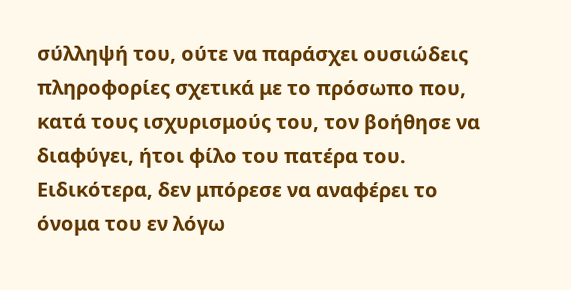σύλληψή του, ούτε να παράσχει ουσιώδεις πληροφορίες σχετικά με το πρόσωπο που, κατά τους ισχυρισμούς του, τον βοήθησε να διαφύγει, ήτοι φίλο του πατέρα του. Ειδικότερα, δεν μπόρεσε να αναφέρει το όνομα του εν λόγω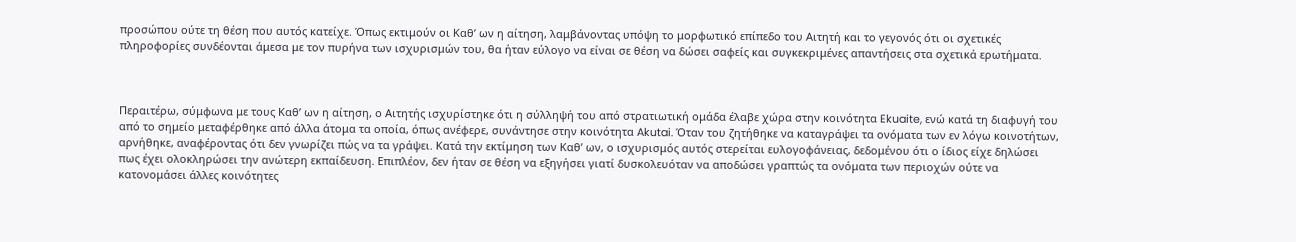προσώπου ούτε τη θέση που αυτός κατείχε. Όπως εκτιμούν οι Καθ’ ων η αίτηση, λαμβάνοντας υπόψη το μορφωτικό επίπεδο του Αιτητή και το γεγονός ότι οι σχετικές πληροφορίες συνδέονται άμεσα με τον πυρήνα των ισχυρισμών του, θα ήταν εύλογο να είναι σε θέση να δώσει σαφείς και συγκεκριμένες απαντήσεις στα σχετικά ερωτήματα.



Περαιτέρω, σύμφωνα με τους Καθ’ ων η αίτηση, ο Αιτητής ισχυρίστηκε ότι η σύλληψή του από στρατιωτική ομάδα έλαβε χώρα στην κοινότητα Ekuaite, ενώ κατά τη διαφυγή του από το σημείο μεταφέρθηκε από άλλα άτομα τα οποία, όπως ανέφερε, συνάντησε στην κοινότητα Akutai. Όταν του ζητήθηκε να καταγράψει τα ονόματα των εν λόγω κοινοτήτων, αρνήθηκε, αναφέροντας ότι δεν γνωρίζει πώς να τα γράψει. Κατά την εκτίμηση των Καθ’ ων, ο ισχυρισμός αυτός στερείται ευλογοφάνειας, δεδομένου ότι ο ίδιος είχε δηλώσει πως έχει ολοκληρώσει την ανώτερη εκπαίδευση. Επιπλέον, δεν ήταν σε θέση να εξηγήσει γιατί δυσκολευόταν να αποδώσει γραπτώς τα ονόματα των περιοχών ούτε να κατονομάσει άλλες κοινότητες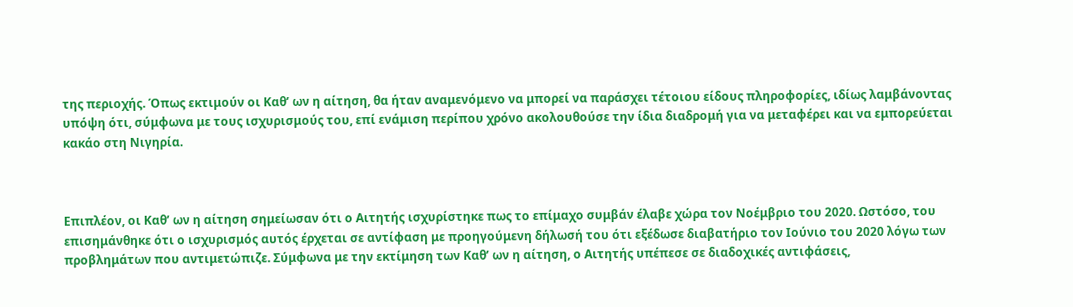της περιοχής. Όπως εκτιμούν οι Καθ’ ων η αίτηση, θα ήταν αναμενόμενο να μπορεί να παράσχει τέτοιου είδους πληροφορίες, ιδίως λαμβάνοντας υπόψη ότι, σύμφωνα με τους ισχυρισμούς του, επί ενάμιση περίπου χρόνο ακολουθούσε την ίδια διαδρομή για να μεταφέρει και να εμπορεύεται κακάο στη Νιγηρία.



Επιπλέον, οι Καθ’ ων η αίτηση σημείωσαν ότι ο Αιτητής ισχυρίστηκε πως το επίμαχο συμβάν έλαβε χώρα τον Νοέμβριο του 2020. Ωστόσο, του επισημάνθηκε ότι ο ισχυρισμός αυτός έρχεται σε αντίφαση με προηγούμενη δήλωσή του ότι εξέδωσε διαβατήριο τον Ιούνιο του 2020 λόγω των προβλημάτων που αντιμετώπιζε. Σύμφωνα με την εκτίμηση των Καθ’ ων η αίτηση, ο Αιτητής υπέπεσε σε διαδοχικές αντιφάσεις,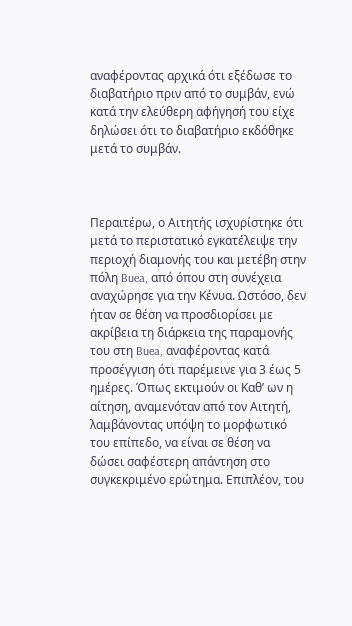αναφέροντας αρχικά ότι εξέδωσε το διαβατήριο πριν από το συμβάν, ενώ κατά την ελεύθερη αφήγησή του είχε δηλώσει ότι το διαβατήριο εκδόθηκε μετά το συμβάν.



Περαιτέρω, ο Αιτητής ισχυρίστηκε ότι μετά το περιστατικό εγκατέλειψε την περιοχή διαμονής του και μετέβη στην πόλη Buea, από όπου στη συνέχεια αναχώρησε για την Κένυα. Ωστόσο, δεν ήταν σε θέση να προσδιορίσει με ακρίβεια τη διάρκεια της παραμονής του στη Buea, αναφέροντας κατά προσέγγιση ότι παρέμεινε για 3 έως 5 ημέρες. Όπως εκτιμούν οι Καθ’ ων η αίτηση, αναμενόταν από τον Αιτητή, λαμβάνοντας υπόψη το μορφωτικό του επίπεδο, να είναι σε θέση να δώσει σαφέστερη απάντηση στο συγκεκριμένο ερώτημα. Επιπλέον, του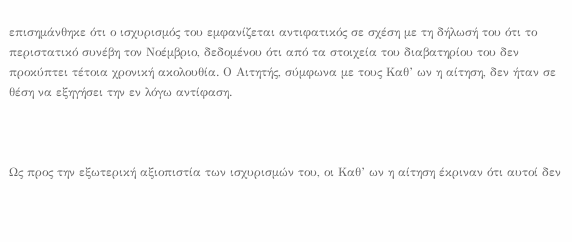επισημάνθηκε ότι ο ισχυρισμός του εμφανίζεται αντιφατικός σε σχέση με τη δήλωσή του ότι το περιστατικό συνέβη τον Νοέμβριο, δεδομένου ότι από τα στοιχεία του διαβατηρίου του δεν προκύπτει τέτοια χρονική ακολουθία. Ο Αιτητής, σύμφωνα με τους Καθ’ ων η αίτηση, δεν ήταν σε θέση να εξηγήσει την εν λόγω αντίφαση.



Ως προς την εξωτερική αξιοπιστία των ισχυρισμών του, οι Καθ’ ων η αίτηση έκριναν ότι αυτοί δεν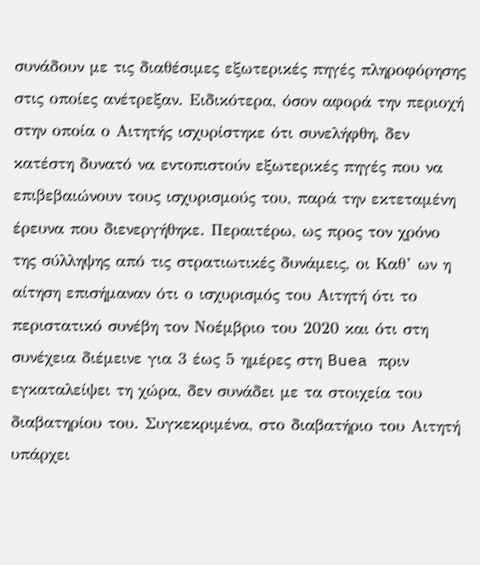συνάδουν με τις διαθέσιμες εξωτερικές πηγές πληροφόρησης στις οποίες ανέτρεξαν. Ειδικότερα, όσον αφορά την περιοχή στην οποία ο Αιτητής ισχυρίστηκε ότι συνελήφθη, δεν κατέστη δυνατό να εντοπιστούν εξωτερικές πηγές που να επιβεβαιώνουν τους ισχυρισμούς του, παρά την εκτεταμένη έρευνα που διενεργήθηκε. Περαιτέρω, ως προς τον χρόνο της σύλληψης από τις στρατιωτικές δυνάμεις, οι Καθ’ ων η αίτηση επισήμαναν ότι ο ισχυρισμός του Αιτητή ότι το περιστατικό συνέβη τον Νοέμβριο του 2020 και ότι στη συνέχεια διέμεινε για 3 έως 5 ημέρες στη Buea πριν εγκαταλείψει τη χώρα, δεν συνάδει με τα στοιχεία του διαβατηρίου του. Συγκεκριμένα, στο διαβατήριο του Αιτητή υπάρχει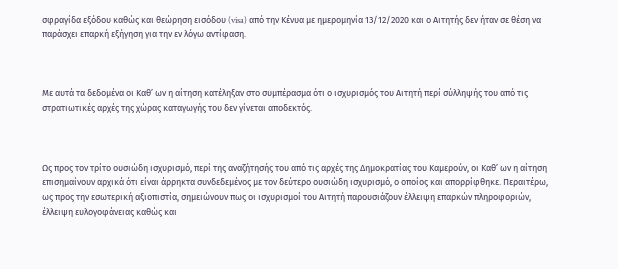σφραγίδα εξόδου καθώς και θεώρηση εισόδου (visa) από την Κένυα με ημερομηνία 13/12/2020 και ο Αιτητής δεν ήταν σε θέση να παράσχει επαρκή εξήγηση για την εν λόγω αντίφαση.



Με αυτά τα δεδομένα οι Καθ’ ων η αίτηση κατέληξαν στο συμπέρασμα ότι ο ισχυρισμός του Αιτητή περί σύλληψής του από τις στρατιωτικές αρχές της χώρας καταγωγής του δεν γίνεται αποδεκτός.



Ως προς τον τρίτο ουσιώδη ισχυρισμό, περί της αναζήτησής του από τις αρχές της Δημοκρατίας του Καμερούν, οι Καθ’ ων η αίτηση επισημαίνουν αρχικά ότι είναι άρρηκτα συνδεδεμένος με τον δεύτερο ουσιώδη ισχυρισμό, ο οποίος και απορρίφθηκε. Περαιτέρω, ως προς την εσωτερική αξιοπιστία, σημειώνουν πως οι ισχυρισμοί του Αιτητή παρουσιάζουν έλλειψη επαρκών πληροφοριών, έλλειψη ευλογοφάνειας καθώς και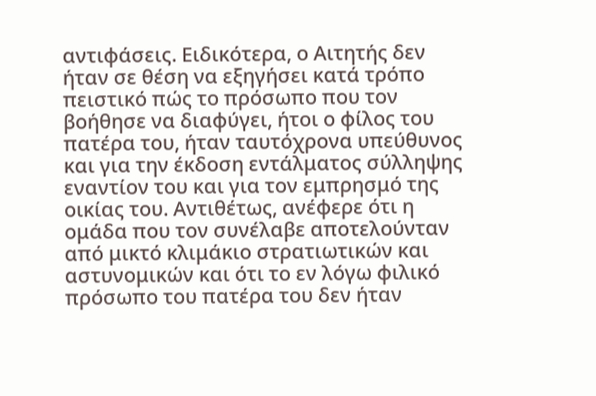αντιφάσεις. Ειδικότερα, ο Αιτητής δεν ήταν σε θέση να εξηγήσει κατά τρόπο πειστικό πώς το πρόσωπο που τον βοήθησε να διαφύγει, ήτοι ο φίλος του πατέρα του, ήταν ταυτόχρονα υπεύθυνος και για την έκδοση εντάλματος σύλληψης εναντίον του και για τον εμπρησμό της οικίας του. Αντιθέτως, ανέφερε ότι η ομάδα που τον συνέλαβε αποτελούνταν από μικτό κλιμάκιο στρατιωτικών και αστυνομικών και ότι το εν λόγω φιλικό πρόσωπο του πατέρα του δεν ήταν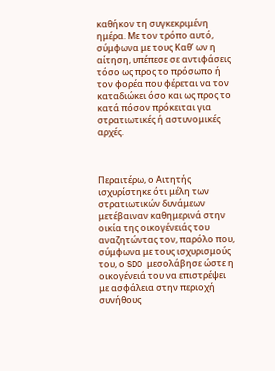καθήκον τη συγκεκριμένη ημέρα. Με τον τρόπο αυτό, σύμφωνα με τους Καθ’ ων η αίτηση, υπέπεσε σε αντιφάσεις τόσο ως προς το πρόσωπο ή τον φορέα που φέρεται να τον καταδιώκει όσο και ως προς το κατά πόσον πρόκειται για στρατιωτικές ή αστυνομικές αρχές.



Περαιτέρω, ο Αιτητής ισχυρίστηκε ότι μέλη των στρατιωτικών δυνάμεων μετέβαιναν καθημερινά στην οικία της οικογένειάς του αναζητώντας τον, παρόλο που, σύμφωνα με τους ισχυρισμούς του, ο SDO μεσολάβησε ώστε η οικογένειά του να επιστρέψει με ασφάλεια στην περιοχή συνήθους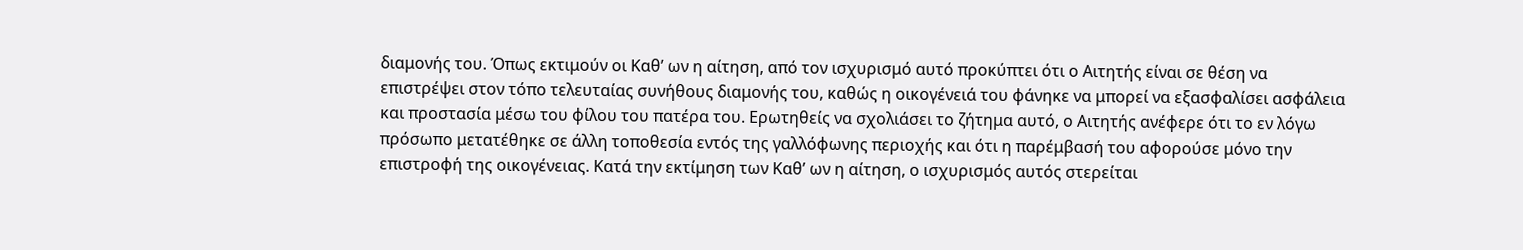διαμονής του. Όπως εκτιμούν οι Καθ’ ων η αίτηση, από τον ισχυρισμό αυτό προκύπτει ότι ο Αιτητής είναι σε θέση να επιστρέψει στον τόπο τελευταίας συνήθους διαμονής του, καθώς η οικογένειά του φάνηκε να μπορεί να εξασφαλίσει ασφάλεια και προστασία μέσω του φίλου του πατέρα του. Ερωτηθείς να σχολιάσει το ζήτημα αυτό, ο Αιτητής ανέφερε ότι το εν λόγω πρόσωπο μετατέθηκε σε άλλη τοποθεσία εντός της γαλλόφωνης περιοχής και ότι η παρέμβασή του αφορούσε μόνο την επιστροφή της οικογένειας. Κατά την εκτίμηση των Καθ’ ων η αίτηση, ο ισχυρισμός αυτός στερείται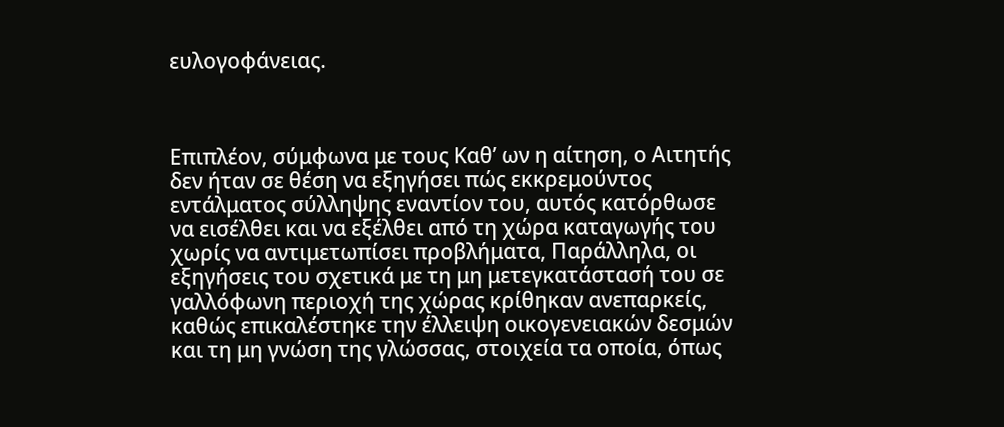ευλογοφάνειας.



Επιπλέον, σύμφωνα με τους Καθ’ ων η αίτηση, ο Αιτητής δεν ήταν σε θέση να εξηγήσει πώς εκκρεμούντος εντάλματος σύλληψης εναντίον του, αυτός κατόρθωσε να εισέλθει και να εξέλθει από τη χώρα καταγωγής του χωρίς να αντιμετωπίσει προβλήματα, Παράλληλα, οι εξηγήσεις του σχετικά με τη μη μετεγκατάστασή του σε γαλλόφωνη περιοχή της χώρας κρίθηκαν ανεπαρκείς, καθώς επικαλέστηκε την έλλειψη οικογενειακών δεσμών και τη μη γνώση της γλώσσας, στοιχεία τα οποία, όπως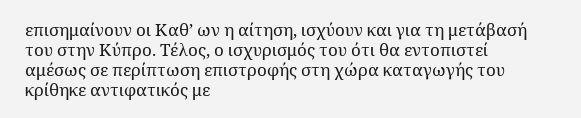επισημαίνουν οι Καθ’ ων η αίτηση, ισχύουν και για τη μετάβασή του στην Κύπρο. Τέλος, ο ισχυρισμός του ότι θα εντοπιστεί αμέσως σε περίπτωση επιστροφής στη χώρα καταγωγής του κρίθηκε αντιφατικός με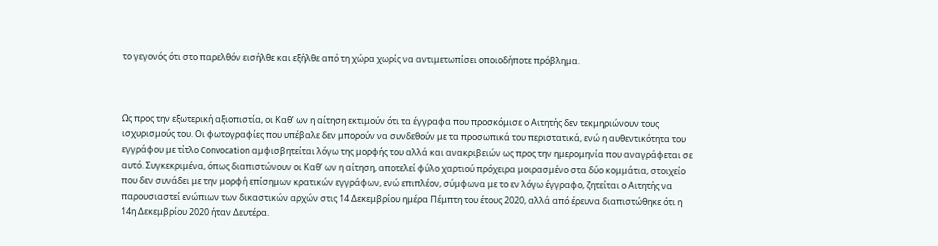το γεγονός ότι στο παρελθόν εισήλθε και εξήλθε από τη χώρα χωρίς να αντιμετωπίσει οποιοδήποτε πρόβλημα.



Ως προς την εξωτερική αξιοπιστία, οι Καθ’ ων η αίτηση εκτιμούν ότι τα έγγραφα που προσκόμισε ο Αιτητής δεν τεκμηριώνουν τους ισχυρισμούς του. Οι φωτογραφίες που υπέβαλε δεν μπορούν να συνδεθούν με τα προσωπικά του περιστατικά, ενώ η αυθεντικότητα του εγγράφου με τίτλο Convocation αμφισβητείται λόγω της μορφής του αλλά και ανακριβειών ως προς την ημερομηνία που αναγράφεται σε αυτό. Συγκεκριμένα, όπως διαπιστώνουν οι Καθ’ ων η αίτηση, αποτελεί φύλο χαρτιού πρόχειρα μοιρασμένο στα δύο κομμάτια, στοιχείο που δεν συνάδει με την μορφή επίσημων κρατικών εγγράφων, ενώ επιπλέον, σύμφωνα με το εν λόγω έγγραφο, ζητείται ο Αιτητής να παρουσιαστεί ενώπιων των δικαστικών αρχών στις 14 Δεκεμβρίου ημέρα Πέμπτη του έτους 2020, αλλά από έρευνα διαπιστώθηκε ότι η 14η Δεκεμβρίου 2020 ήταν Δευτέρα.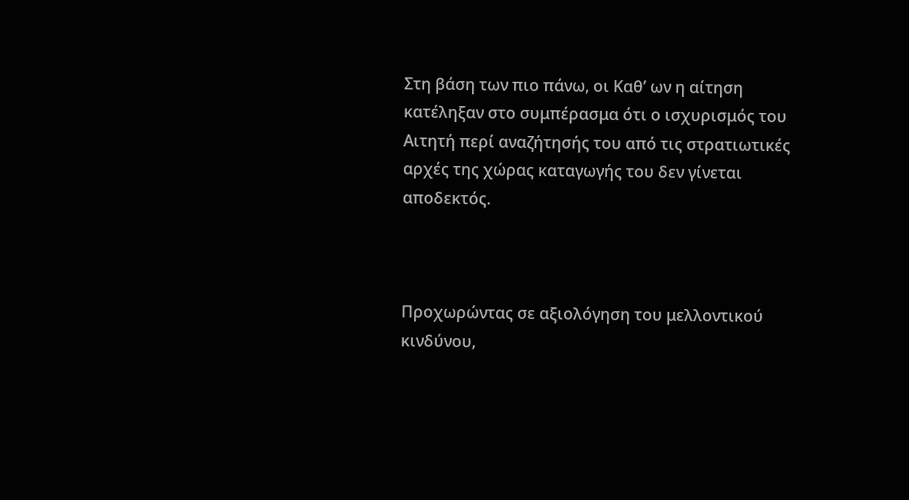Στη βάση των πιο πάνω, οι Καθ’ ων η αίτηση κατέληξαν στο συμπέρασμα ότι ο ισχυρισμός του Αιτητή περί αναζήτησής του από τις στρατιωτικές αρχές της χώρας καταγωγής του δεν γίνεται αποδεκτός.



Προχωρώντας σε αξιολόγηση του μελλοντικού κινδύνου,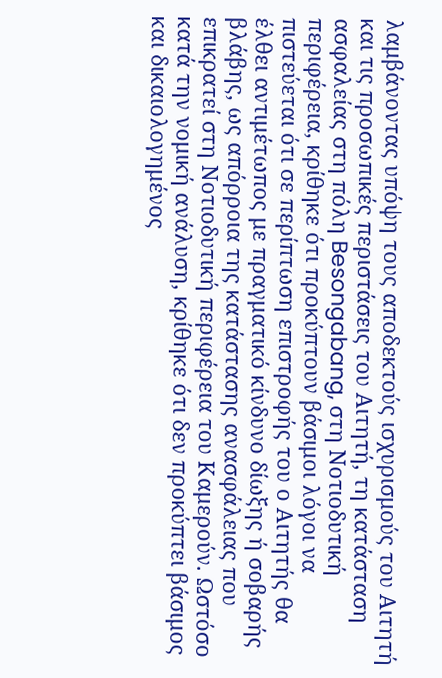λαμβάνοντας υπόψη τους αποδεκτούς ισχυρισμούς του Αιτητή και τις προσωπικές περιστάσεις του Αιτητή, τη κατάσταση ασφαλείας στη πόλη Besongabang, στη Νοτιοδυτική περιφέρεια, κρίθηκε ότι προκύπτουν βάσιμοι λόγοι να πιστεύεται ότι σε περίπτωση επιστροφής του ο Αιτητής θα έλθει αντιμέτωπος με πραγματικό κίνδυνο δίωξης ή σοβαρής βλάβης, ως απόρροια της κατάστασης ανασφάλειας που επικρατεί στη Νοτιοδυτική περιφέρεια του Καμερούν. Ωστόσο κατά την νομική ανάλυση, κρίθηκε ότι δεν προκύπτει βάσιμος και δικαιολογημένος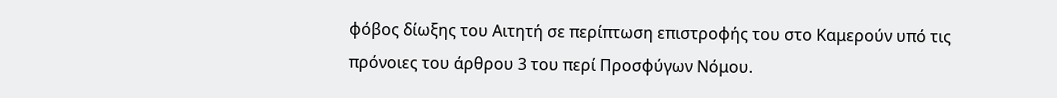φόβος δίωξης του Αιτητή σε περίπτωση επιστροφής του στο Καμερούν υπό τις πρόνοιες του άρθρου 3 του περί Προσφύγων Νόμου.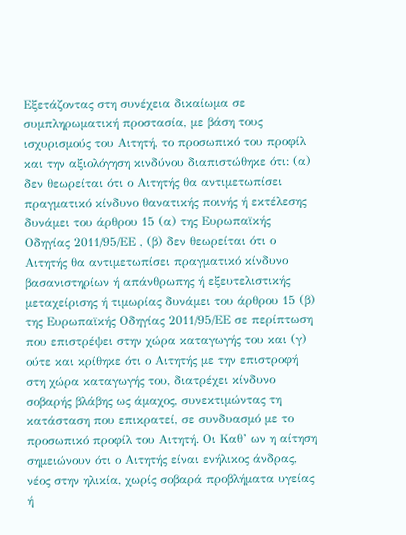Εξετάζοντας στη συνέχεια δικαίωμα σε συμπληρωματική προστασία, με βάση τους ισχυρισμούς του Αιτητή, το προσωπικό του προφίλ και την αξιολόγηση κινδύνου διαπιστώθηκε ότι: (α) δεν θεωρείται ότι ο Αιτητής θα αντιμετωπίσει πραγματικό κίνδυνο θανατικής ποινής ή εκτέλεσης δυνάμει του άρθρου 15 (α) της Ευρωπαϊκής Οδηγίας 2011/95/ΕΕ , (β) δεν θεωρείται ότι ο Αιτητής θα αντιμετωπίσει πραγματικό κίνδυνο βασανιστηρίων ή απάνθρωπης ή εξευτελιστικής μεταχείρισης ή τιμωρίας δυνάμει του άρθρου 15 (β) της Ευρωπαϊκής Οδηγίας 2011/95/ΕΕ σε περίπτωση που επιστρέψει στην χώρα καταγωγής του και (γ) ούτε και κρίθηκε ότι ο Αιτητής με την επιστροφή στη χώρα καταγωγής του, διατρέχει κίνδυνο σοβαρής βλάβης ως άμαχος, συνεκτιμώντας τη κατάσταση που επικρατεί, σε συνδυασμό με το προσωπικό προφίλ του Αιτητή. Οι Καθ’ ων η αίτηση σημειώνουν ότι ο Αιτητής είναι ενήλικος άνδρας, νέος στην ηλικία, χωρίς σοβαρά προβλήματα υγείας ή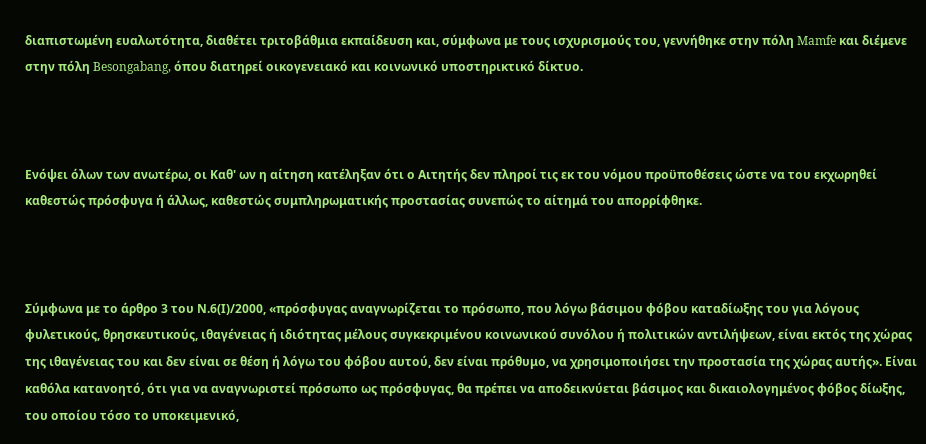διαπιστωμένη ευαλωτότητα, διαθέτει τριτοβάθμια εκπαίδευση και, σύμφωνα με τους ισχυρισμούς του, γεννήθηκε στην πόλη Mamfe και διέμενε στην πόλη Besongabang, όπου διατηρεί οικογενειακό και κοινωνικό υποστηρικτικό δίκτυο.



Ενόψει όλων των ανωτέρω, οι Καθ' ων η αίτηση κατέληξαν ότι ο Αιτητής δεν πληροί τις εκ του νόμου προϋποθέσεις ώστε να του εκχωρηθεί καθεστώς πρόσφυγα ή άλλως, καθεστώς συμπληρωματικής προστασίας συνεπώς το αίτημά του απορρίφθηκε.



Σύμφωνα με το άρθρο 3 του Ν.6(Ι)/2000, «πρόσφυγας αναγνωρίζεται το πρόσωπο, που λόγω βάσιμου φόβου καταδίωξης του για λόγους φυλετικούς, θρησκευτικούς, ιθαγένειας ή ιδιότητας μέλους συγκεκριμένου κοινωνικού συνόλου ή πολιτικών αντιλήψεων, είναι εκτός της χώρας της ιθαγένειας του και δεν είναι σε θέση ή λόγω του φόβου αυτού, δεν είναι πρόθυμο, να χρησιμοποιήσει την προστασία της χώρας αυτής». Είναι καθόλα κατανοητό, ότι για να αναγνωριστεί πρόσωπο ως πρόσφυγας, θα πρέπει να αποδεικνύεται βάσιμος και δικαιολογημένος φόβος δίωξης, του οποίου τόσο το υποκειμενικό,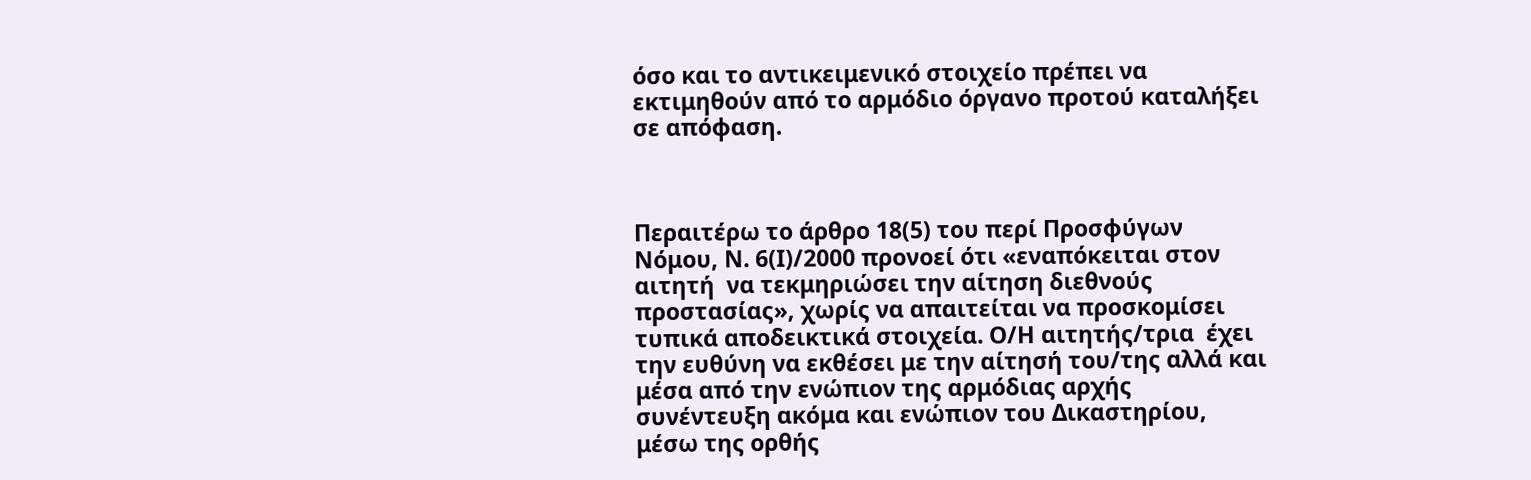όσο και το αντικειμενικό στοιχείο πρέπει να εκτιμηθούν από το αρμόδιο όργανο προτού καταλήξει σε απόφαση.



Περαιτέρω το άρθρο 18(5) του περί Προσφύγων Νόμου, Ν. 6(Ι)/2000 προνοεί ότι «εναπόκειται στον αιτητή  να τεκμηριώσει την αίτηση διεθνούς προστασίας», χωρίς να απαιτείται να προσκομίσει τυπικά αποδεικτικά στοιχεία. Ο/Η αιτητής/τρια  έχει την ευθύνη να εκθέσει με την αίτησή του/της αλλά και μέσα από την ενώπιον της αρμόδιας αρχής συνέντευξη ακόμα και ενώπιον του Δικαστηρίου, μέσω της ορθής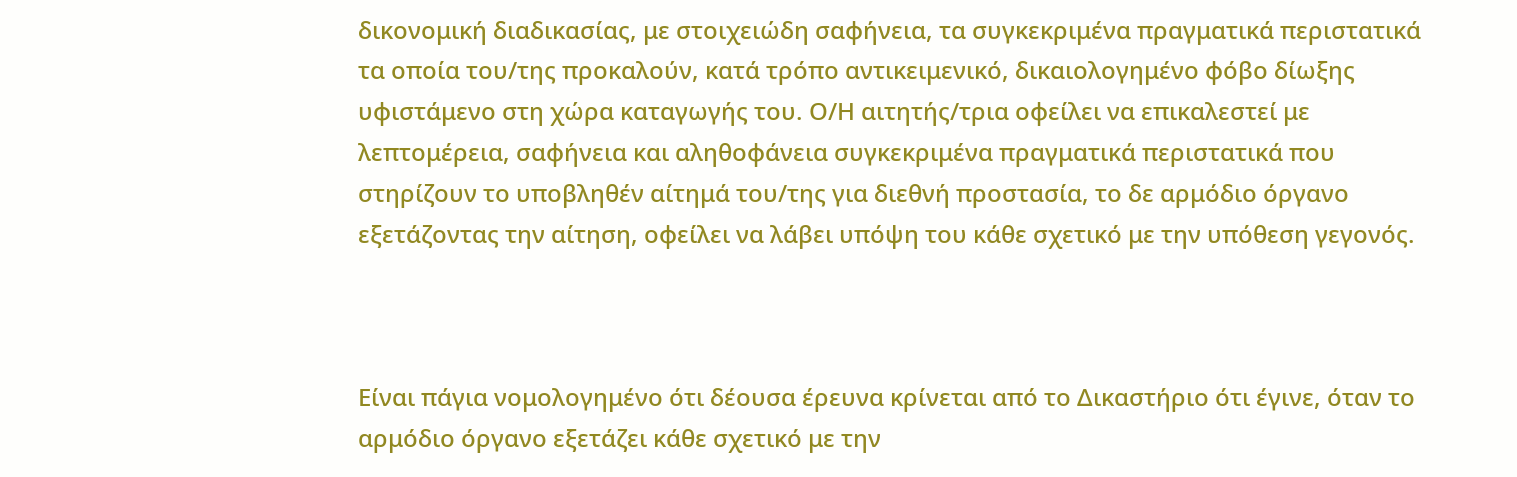δικονομική διαδικασίας, με στοιχειώδη σαφήνεια, τα συγκεκριμένα πραγματικά περιστατικά τα οποία του/της προκαλούν, κατά τρόπο αντικειμενικό, δικαιολογημένο φόβο δίωξης υφιστάμενο στη χώρα καταγωγής του. Ο/Η αιτητής/τρια οφείλει να επικαλεστεί με λεπτομέρεια, σαφήνεια και αληθοφάνεια συγκεκριμένα πραγματικά περιστατικά που στηρίζουν το υποβληθέν αίτημά του/της για διεθνή προστασία, το δε αρμόδιο όργανο εξετάζοντας την αίτηση, οφείλει να λάβει υπόψη του κάθε σχετικό με την υπόθεση γεγονός.



Είναι πάγια νομολογημένο ότι δέουσα έρευνα κρίνεται από το Δικαστήριο ότι έγινε, όταν το αρμόδιο όργανο εξετάζει κάθε σχετικό με την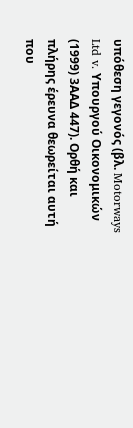υπόθεση γεγονός (βλ. Motorways Ltd v. Υπουργού Οικονομικών (1999) 3ΑΑΔ 447). Ορθή και πλήρης έρευνα θεωρείται αυτή που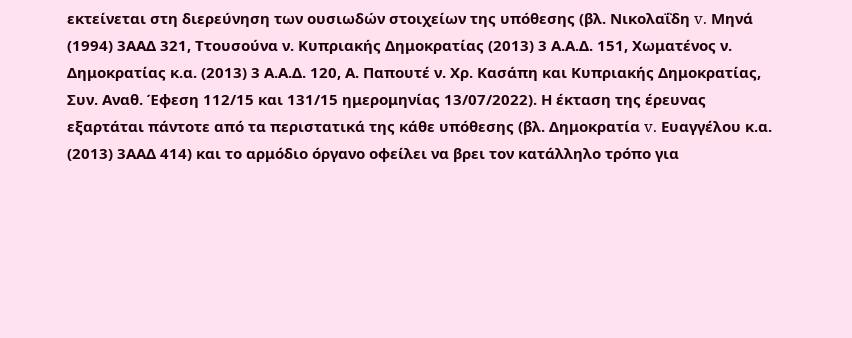εκτείνεται στη διερεύνηση των ουσιωδών στοιχείων της υπόθεσης (βλ. Νικολαΐδη v. Μηνά (1994) 3ΑΑΔ 321, Ττουσούνα ν. Κυπριακής Δημοκρατίας (2013) 3 Α.Α.Δ. 151, Χωματένος ν. Δημοκρατίας κ.α. (2013) 3 Α.Α.Δ. 120, Α. Παπουτέ ν. Χρ. Κασάπη και Κυπριακής Δημοκρατίας, Συν. Αναθ. Έφεση 112/15 και 131/15 ημερομηνίας 13/07/2022). Η έκταση της έρευνας εξαρτάται πάντοτε από τα περιστατικά της κάθε υπόθεσης (βλ. Δημοκρατία v. Ευαγγέλου κ.α. (2013) 3ΑΑΔ 414) και το αρμόδιο όργανο οφείλει να βρει τον κατάλληλο τρόπο για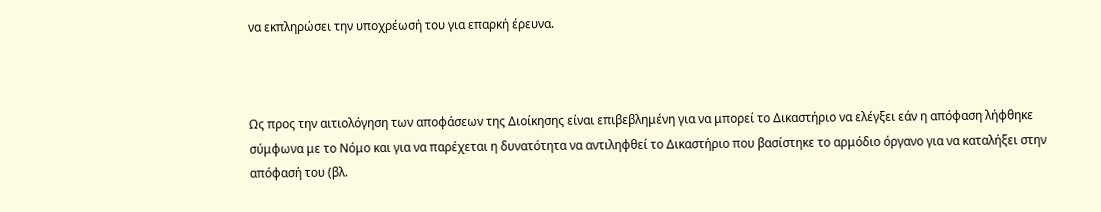να εκπληρώσει την υποχρέωσή του για επαρκή έρευνα.



Ως προς την αιτιολόγηση των αποφάσεων της Διοίκησης είναι επιβεβλημένη για να μπορεί το Δικαστήριο να ελέγξει εάν η απόφαση λήφθηκε σύμφωνα με το Νόμο και για να παρέχεται η δυνατότητα να αντιληφθεί το Δικαστήριο που βασίστηκε το αρμόδιο όργανο για να καταλήξει στην απόφασή του (βλ.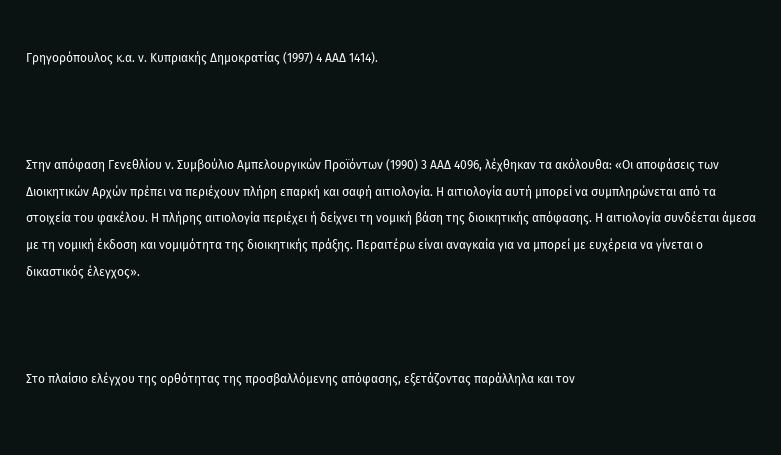Γρηγορόπουλος κ.α. ν. Κυπριακής Δημοκρατίας (1997) 4 ΑΑΔ 1414).



Στην απόφαση Γενεθλίου ν. Συμβούλιο Αμπελουργικών Προϊόντων (1990) 3 ΑΑΔ 4096, λέχθηκαν τα ακόλουθα: «Οι αποφάσεις των Διοικητικών Αρχών πρέπει να περιέχουν πλήρη επαρκή και σαφή αιτιολογία. Η αιτιολογία αυτή μπορεί να συμπληρώνεται από τα στοιχεία του φακέλου. Η πλήρης αιτιολογία περιέχει ή δείχνει τη νομική βάση της διοικητικής απόφασης. Η αιτιολογία συνδέεται άμεσα με τη νομική έκδοση και νομιμότητα της διοικητικής πράξης. Περαιτέρω είναι αναγκαία για να μπορεί με ευχέρεια να γίνεται ο δικαστικός έλεγχος».



Στο πλαίσιο ελέγχου της ορθότητας της προσβαλλόμενης απόφασης, εξετάζοντας παράλληλα και τον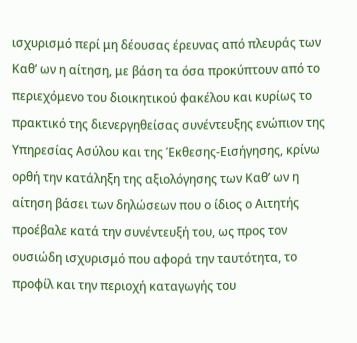ισχυρισμό περί μη δέουσας έρευνας από πλευράς των Καθ’ ων η αίτηση, με βάση τα όσα προκύπτουν από το περιεχόμενο του διοικητικού φακέλου και κυρίως το πρακτικό της διενεργηθείσας συνέντευξης ενώπιον της Υπηρεσίας Ασύλου και της Έκθεσης-Εισήγησης, κρίνω ορθή την κατάληξη της αξιολόγησης των Καθ’ ων η αίτηση βάσει των δηλώσεων που ο ίδιος ο Αιτητής προέβαλε κατά την συνέντευξή του, ως προς τον ουσιώδη ισχυρισμό που αφορά την ταυτότητα, το προφίλ και την περιοχή καταγωγής του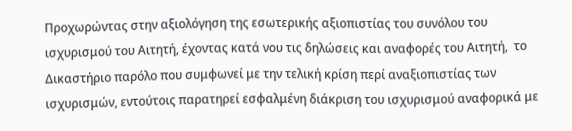Προχωρώντας στην αξιολόγηση της εσωτερικής αξιοπιστίας του συνόλου του ισχυρισμού του Αιτητή, έχοντας κατά νου τις δηλώσεις και αναφορές του Αιτητή,  το Δικαστήριο παρόλο που συμφωνεί με την τελική κρίση περί αναξιοπιστίας των ισχυρισμών, εντούτοις παρατηρεί εσφαλμένη διάκριση του ισχυρισμού αναφορικά με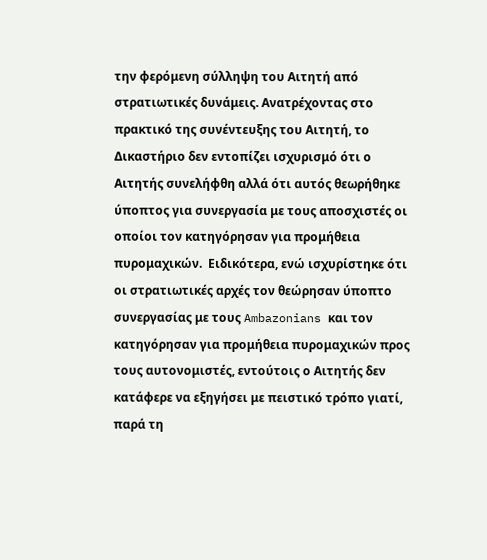την φερόμενη σύλληψη του Αιτητή από στρατιωτικές δυνάμεις. Ανατρέχοντας στο πρακτικό της συνέντευξης του Αιτητή, το Δικαστήριο δεν εντοπίζει ισχυρισμό ότι ο Αιτητής συνελήφθη αλλά ότι αυτός θεωρήθηκε ύποπτος για συνεργασία με τους αποσχιστές οι οποίοι τον κατηγόρησαν για προμήθεια πυρομαχικών.  Ειδικότερα, ενώ ισχυρίστηκε ότι οι στρατιωτικές αρχές τον θεώρησαν ύποπτο συνεργασίας με τους Ambazonians και τον κατηγόρησαν για προμήθεια πυρομαχικών προς τους αυτονομιστές, εντούτοις ο Αιτητής δεν κατάφερε να εξηγήσει με πειστικό τρόπο γιατί, παρά τη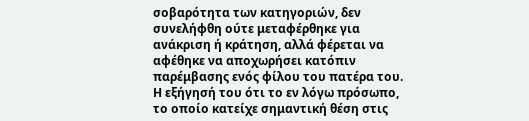σοβαρότητα των κατηγοριών, δεν συνελήφθη ούτε μεταφέρθηκε για ανάκριση ή κράτηση, αλλά φέρεται να αφέθηκε να αποχωρήσει κατόπιν παρέμβασης ενός φίλου του πατέρα του. Η εξήγησή του ότι το εν λόγω πρόσωπο, το οποίο κατείχε σημαντική θέση στις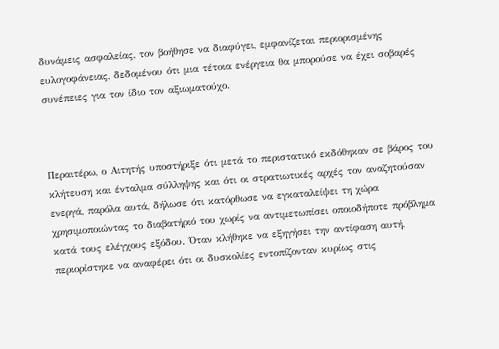δυνάμεις ασφαλείας, τον βοήθησε να διαφύγει, εμφανίζεται περιορισμένης ευλογοφάνειας, δεδομένου ότι μια τέτοια ενέργεια θα μπορούσε να έχει σοβαρές συνέπειες για τον ίδιο τον αξιωματούχο.



Περαιτέρω, ο Αιτητής υποστήριξε ότι μετά το περιστατικό εκδόθηκαν σε βάρος του κλήτευση και ένταλμα σύλληψης και ότι οι στρατιωτικές αρχές τον αναζητούσαν ενεργά, παρόλα αυτά, δήλωσε ότι κατόρθωσε να εγκαταλείψει τη χώρα χρησιμοποιώντας το διαβατήριό του χωρίς να αντιμετωπίσει οποιοδήποτε πρόβλημα κατά τους ελέγχους εξόδου. Όταν κλήθηκε να εξηγήσει την αντίφαση αυτή, περιορίστηκε να αναφέρει ότι οι δυσκολίες εντοπίζονταν κυρίως στις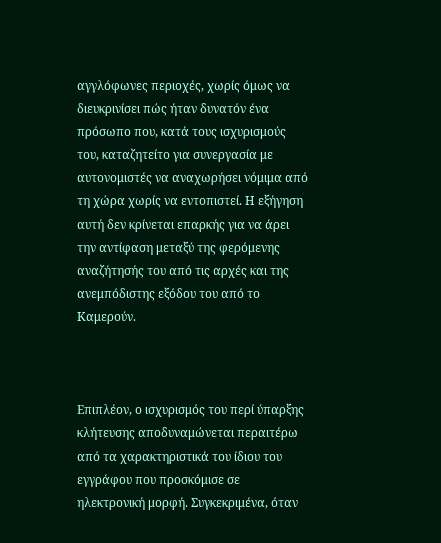αγγλόφωνες περιοχές, χωρίς όμως να διευκρινίσει πώς ήταν δυνατόν ένα πρόσωπο που, κατά τους ισχυρισμούς του, καταζητείτο για συνεργασία με αυτονομιστές να αναχωρήσει νόμιμα από τη χώρα χωρίς να εντοπιστεί. Η εξήγηση αυτή δεν κρίνεται επαρκής για να άρει την αντίφαση μεταξύ της φερόμενης αναζήτησής του από τις αρχές και της ανεμπόδιστης εξόδου του από το Καμερούν.



Επιπλέον, ο ισχυρισμός του περί ύπαρξης κλήτευσης αποδυναμώνεται περαιτέρω από τα χαρακτηριστικά του ίδιου του εγγράφου που προσκόμισε σε ηλεκτρονική μορφή. Συγκεκριμένα, όταν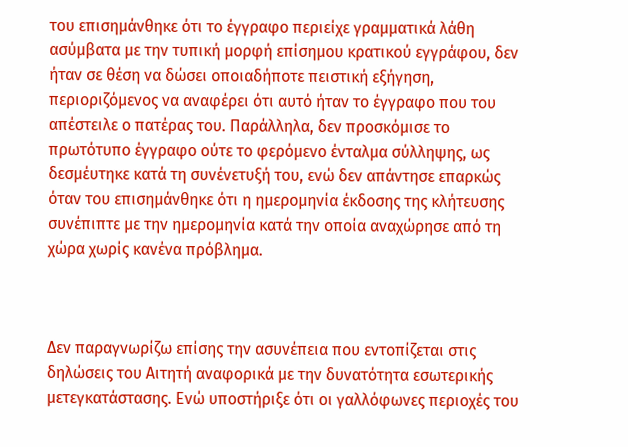του επισημάνθηκε ότι το έγγραφο περιείχε γραμματικά λάθη ασύμβατα με την τυπική μορφή επίσημου κρατικού εγγράφου, δεν ήταν σε θέση να δώσει οποιαδήποτε πειστική εξήγηση, περιοριζόμενος να αναφέρει ότι αυτό ήταν το έγγραφο που του απέστειλε ο πατέρας του. Παράλληλα, δεν προσκόμισε το πρωτότυπο έγγραφο ούτε το φερόμενο ένταλμα σύλληψης, ως δεσμέυτηκε κατά τη συνένετυξή του, ενώ δεν απάντησε επαρκώς όταν του επισημάνθηκε ότι η ημερομηνία έκδοσης της κλήτευσης συνέπιπτε με την ημερομηνία κατά την οποία αναχώρησε από τη χώρα χωρίς κανένα πρόβλημα.



Δεν παραγνωρίζω επίσης την ασυνέπεια που εντοπίζεται στις δηλώσεις του Αιτητή αναφορικά με την δυνατότητα εσωτερικής μετεγκατάστασης. Ενώ υποστήριξε ότι οι γαλλόφωνες περιοχές του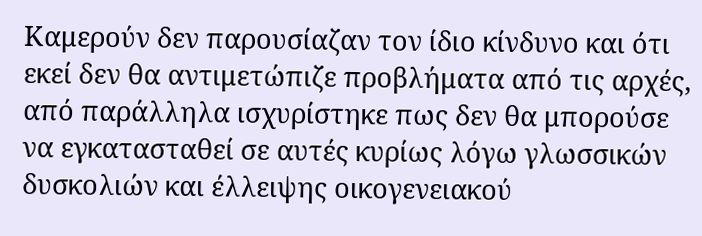Καμερούν δεν παρουσίαζαν τον ίδιο κίνδυνο και ότι εκεί δεν θα αντιμετώπιζε προβλήματα από τις αρχές, από παράλληλα ισχυρίστηκε πως δεν θα μπορούσε να εγκατασταθεί σε αυτές κυρίως λόγω γλωσσικών δυσκολιών και έλλειψης οικογενειακού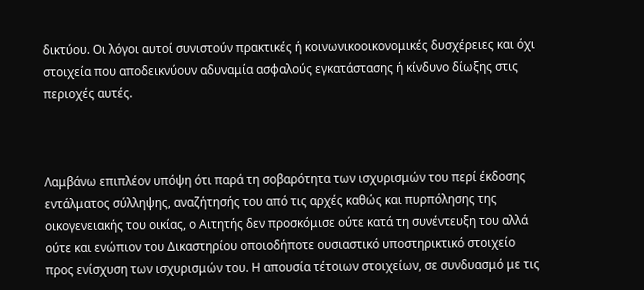δικτύου. Οι λόγοι αυτοί συνιστούν πρακτικές ή κοινωνικοοικονομικές δυσχέρειες και όχι στοιχεία που αποδεικνύουν αδυναμία ασφαλούς εγκατάστασης ή κίνδυνο δίωξης στις περιοχές αυτές.



Λαμβάνω επιπλέον υπόψη ότι παρά τη σοβαρότητα των ισχυρισμών του περί έκδοσης εντάλματος σύλληψης, αναζήτησής του από τις αρχές καθώς και πυρπόλησης της οικογενειακής του οικίας, ο Αιτητής δεν προσκόμισε ούτε κατά τη συνέντευξη του αλλά ούτε και ενώπιον του Δικαστηρίου οποιοδήποτε ουσιαστικό υποστηρικτικό στοιχείο προς ενίσχυση των ισχυρισμών του. Η απουσία τέτοιων στοιχείων, σε συνδυασμό με τις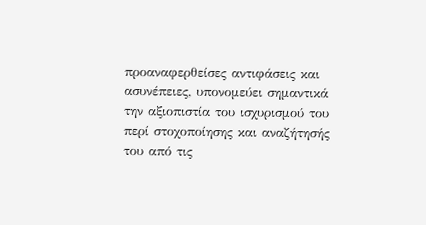προαναφερθείσες αντιφάσεις και ασυνέπειες, υπονομεύει σημαντικά την αξιοπιστία του ισχυρισμού του περί στοχοποίησης και αναζήτησής του από τις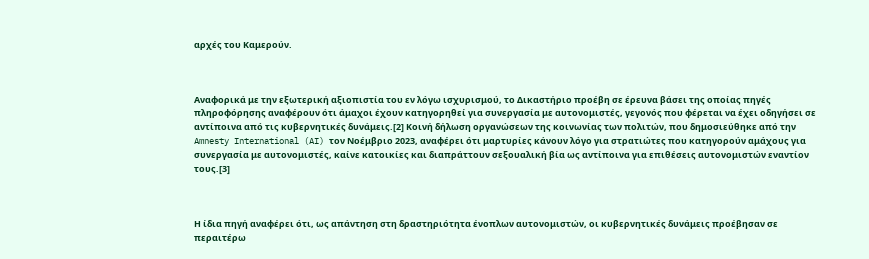αρχές του Καμερούν.



Αναφορικά με την εξωτερική αξιοπιστία του εν λόγω ισχυρισμού, το Δικαστήριο προέβη σε έρευνα βάσει της οποίας πηγές πληροφόρησης αναφέρουν ότι άμαχοι έχουν κατηγορηθεί για συνεργασία με αυτονομιστές, γεγονός που φέρεται να έχει οδηγήσει σε αντίποινα από τις κυβερνητικές δυνάμεις.[2] Κοινή δήλωση οργανώσεων της κοινωνίας των πολιτών, που δημοσιεύθηκε από την Amnesty International (AI) τον Νοέμβριο 2023, αναφέρει ότι μαρτυρίες κάνουν λόγο για στρατιώτες που κατηγορούν αμάχους για συνεργασία με αυτονομιστές, καίνε κατοικίες και διαπράττουν σεξουαλική βία ως αντίποινα για επιθέσεις αυτονομιστών εναντίον τους.[3]



Η ίδια πηγή αναφέρει ότι, ως απάντηση στη δραστηριότητα ένοπλων αυτονομιστών, οι κυβερνητικές δυνάμεις προέβησαν σε περαιτέρω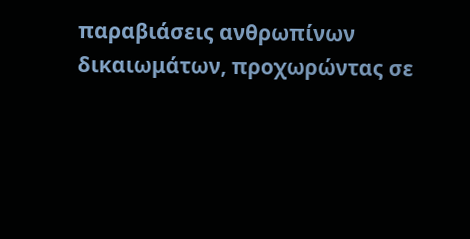παραβιάσεις ανθρωπίνων δικαιωμάτων, προχωρώντας σε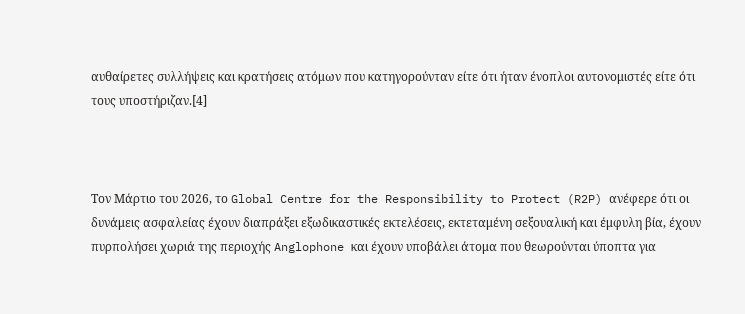αυθαίρετες συλλήψεις και κρατήσεις ατόμων που κατηγορούνταν είτε ότι ήταν ένοπλοι αυτονομιστές είτε ότι τους υποστήριζαν.[4]



Τον Μάρτιο του 2026, το Global Centre for the Responsibility to Protect (R2P) ανέφερε ότι οι δυνάμεις ασφαλείας έχουν διαπράξει εξωδικαστικές εκτελέσεις, εκτεταμένη σεξουαλική και έμφυλη βία, έχουν πυρπολήσει χωριά της περιοχής Anglophone και έχουν υποβάλει άτομα που θεωρούνται ύποπτα για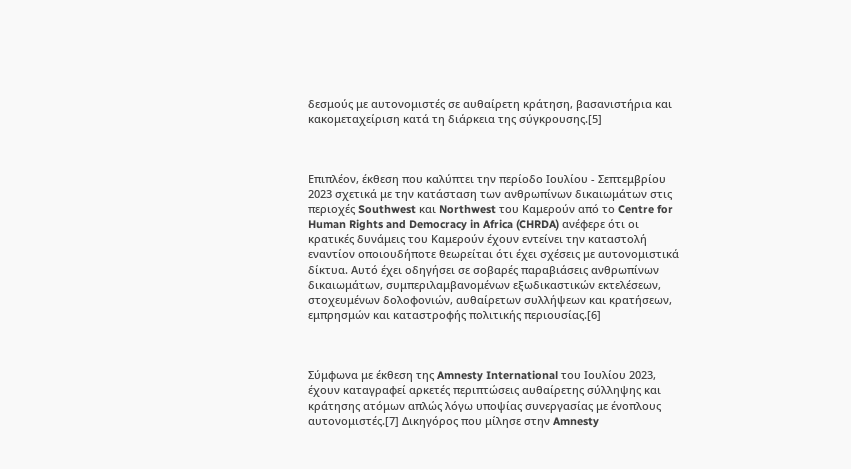δεσμούς με αυτονομιστές σε αυθαίρετη κράτηση, βασανιστήρια και κακομεταχείριση κατά τη διάρκεια της σύγκρουσης.[5]



Επιπλέον, έκθεση που καλύπτει την περίοδο Ιουλίου - Σεπτεμβρίου 2023 σχετικά με την κατάσταση των ανθρωπίνων δικαιωμάτων στις περιοχές Southwest και Northwest του Καμερούν από το Centre for Human Rights and Democracy in Africa (CHRDA) ανέφερε ότι οι κρατικές δυνάμεις του Καμερούν έχουν εντείνει την καταστολή εναντίον οποιουδήποτε θεωρείται ότι έχει σχέσεις με αυτονομιστικά δίκτυα. Αυτό έχει οδηγήσει σε σοβαρές παραβιάσεις ανθρωπίνων δικαιωμάτων, συμπεριλαμβανομένων εξωδικαστικών εκτελέσεων, στοχευμένων δολοφονιών, αυθαίρετων συλλήψεων και κρατήσεων, εμπρησμών και καταστροφής πολιτικής περιουσίας.[6]



Σύμφωνα με έκθεση της Amnesty International του Ιουλίου 2023, έχουν καταγραφεί αρκετές περιπτώσεις αυθαίρετης σύλληψης και κράτησης ατόμων απλώς λόγω υποψίας συνεργασίας με ένοπλους αυτονομιστές.[7] Δικηγόρος που μίλησε στην Amnesty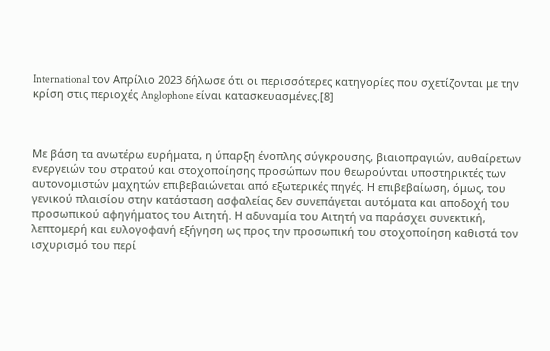International τον Απρίλιο 2023 δήλωσε ότι οι περισσότερες κατηγορίες που σχετίζονται με την κρίση στις περιοχές Anglophone είναι κατασκευασμένες.[8]



Με βάση τα ανωτέρω ευρήματα, η ύπαρξη ένοπλης σύγκρουσης, βιαιοπραγιών, αυθαίρετων ενεργειών του στρατού και στοχοποίησης προσώπων που θεωρούνται υποστηρικτές των αυτονομιστών μαχητών επιβεβαιώνεται από εξωτερικές πηγές. Η επιβεβαίωση, όμως, του γενικού πλαισίου στην κατάσταση ασφαλείας δεν συνεπάγεται αυτόματα και αποδοχή του προσωπικού αφηγήματος του Αιτητή. Η αδυναμία του Αιτητή να παράσχει συνεκτική, λεπτομερή και ευλογοφανή εξήγηση ως προς την προσωπική του στοχοποίηση καθιστά τον ισχυρισμό του περί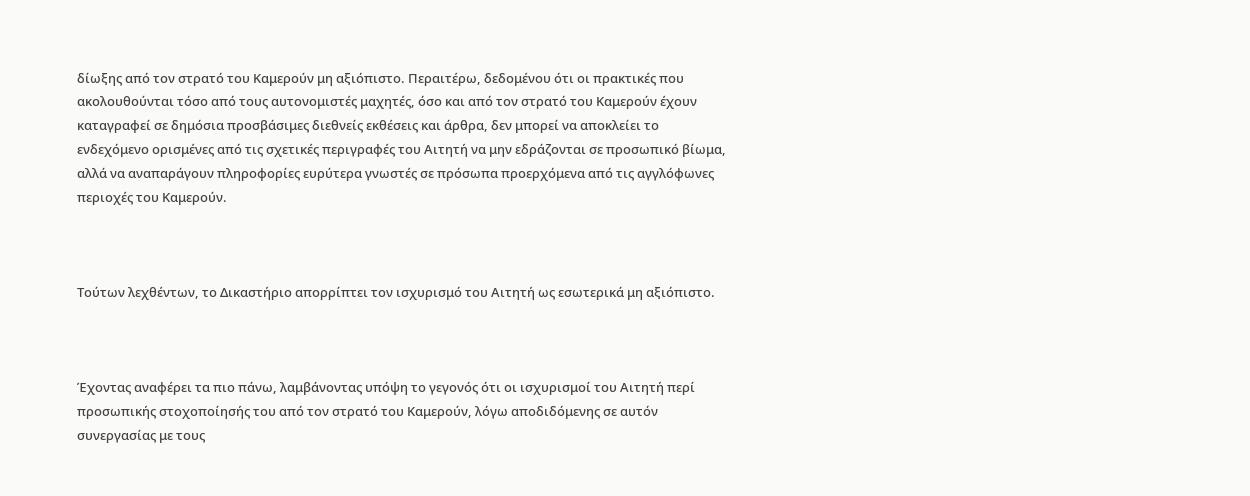δίωξης από τον στρατό του Καμερούν μη αξιόπιστο. Περαιτέρω, δεδομένου ότι οι πρακτικές που ακολουθούνται τόσο από τους αυτονομιστές μαχητές, όσο και από τον στρατό του Καμερούν έχουν καταγραφεί σε δημόσια προσβάσιμες διεθνείς εκθέσεις και άρθρα, δεν μπορεί να αποκλείει το ενδεχόμενο ορισμένες από τις σχετικές περιγραφές του Αιτητή να μην εδράζονται σε προσωπικό βίωμα, αλλά να αναπαράγουν πληροφορίες ευρύτερα γνωστές σε πρόσωπα προερχόμενα από τις αγγλόφωνες περιοχές του Καμερούν.



Τούτων λεχθέντων, το Δικαστήριο απορρίπτει τον ισχυρισμό του Αιτητή ως εσωτερικά μη αξιόπιστο.



Έχοντας αναφέρει τα πιο πάνω, λαμβάνοντας υπόψη το γεγονός ότι οι ισχυρισμοί του Αιτητή περί προσωπικής στοχοποίησής του από τον στρατό του Καμερούν, λόγω αποδιδόμενης σε αυτόν συνεργασίας με τους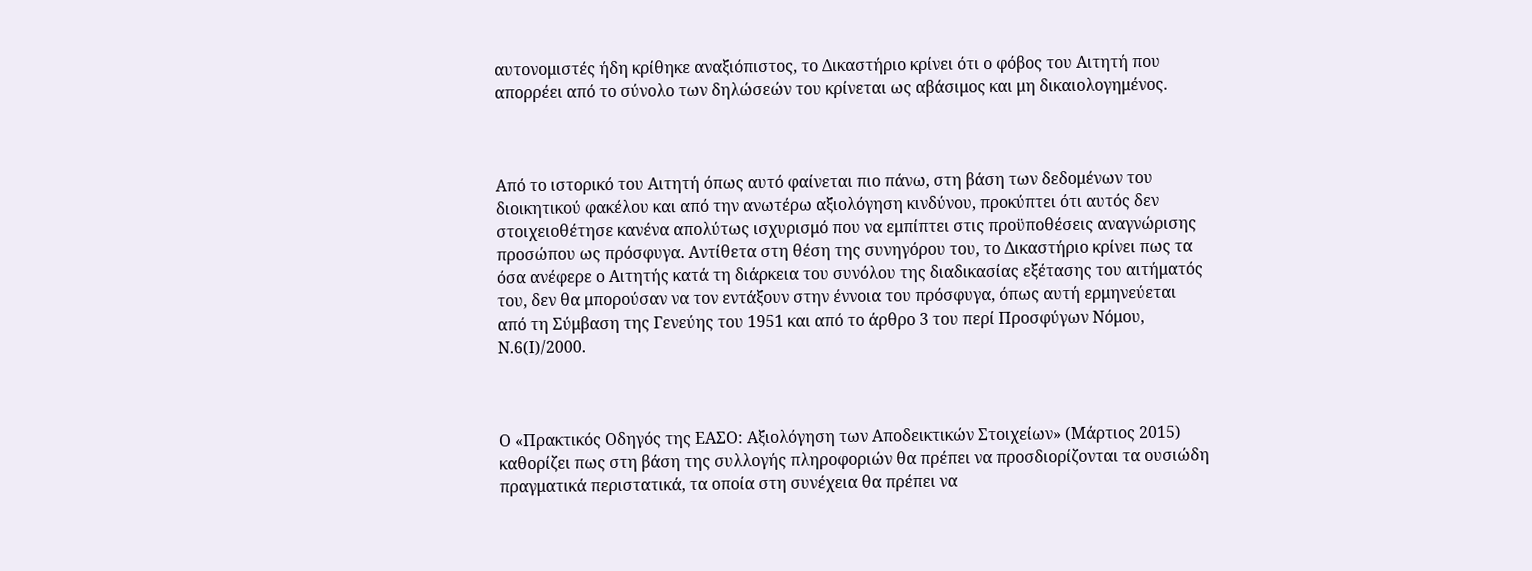αυτονομιστές ήδη κρίθηκε αναξιόπιστος, το Δικαστήριο κρίνει ότι ο φόβος του Αιτητή που απορρέει από το σύνολο των δηλώσεών του κρίνεται ως αβάσιμος και μη δικαιολογημένος.



Από το ιστορικό του Αιτητή όπως αυτό φαίνεται πιο πάνω, στη βάση των δεδομένων του διοικητικού φακέλου και από την ανωτέρω αξιολόγηση κινδύνου, προκύπτει ότι αυτός δεν στοιχειοθέτησε κανένα απολύτως ισχυρισμό που να εμπίπτει στις προϋποθέσεις αναγνώρισης προσώπου ως πρόσφυγα. Αντίθετα στη θέση της συνηγόρου του, το Δικαστήριο κρίνει πως τα όσα ανέφερε ο Αιτητής κατά τη διάρκεια του συνόλου της διαδικασίας εξέτασης του αιτήματός του, δεν θα μπορούσαν να τον εντάξουν στην έννοια του πρόσφυγα, όπως αυτή ερμηνεύεται από τη Σύμβαση της Γενεύης του 1951 και από το άρθρο 3 του περί Προσφύγων Νόμου, Ν.6(Ι)/2000.



Ο «Πρακτικός Οδηγός της ΕΑΣΟ: Αξιολόγηση των Αποδεικτικών Στοιχείων» (Μάρτιος 2015) καθορίζει πως στη βάση της συλλογής πληροφοριών θα πρέπει να προσδιορίζονται τα ουσιώδη πραγματικά περιστατικά, τα οποία στη συνέχεια θα πρέπει να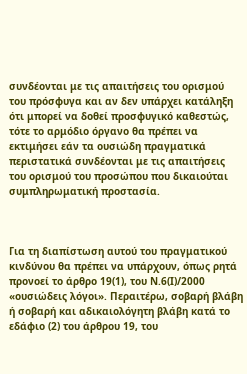συνδέονται με τις απαιτήσεις του ορισμού του πρόσφυγα και αν δεν υπάρχει κατάληξη ότι μπορεί να δοθεί προσφυγικό καθεστώς, τότε το αρμόδιο όργανο θα πρέπει να εκτιμήσει εάν τα ουσιώδη πραγματικά περιστατικά συνδέονται με τις απαιτήσεις του ορισμού του προσώπου που δικαιούται συμπληρωματική προστασία.



Για τη διαπίστωση αυτού του πραγματικού κινδύνου θα πρέπει να υπάρχουν, όπως ρητά προνοεί το άρθρο 19(1), του Ν.6(Ι)/2000 «ουσιώδεις λόγοι». Περαιτέρω, σοβαρή βλάβη ή σοβαρή και αδικαιολόγητη βλάβη κατά το εδάφιο (2) του άρθρου 19, του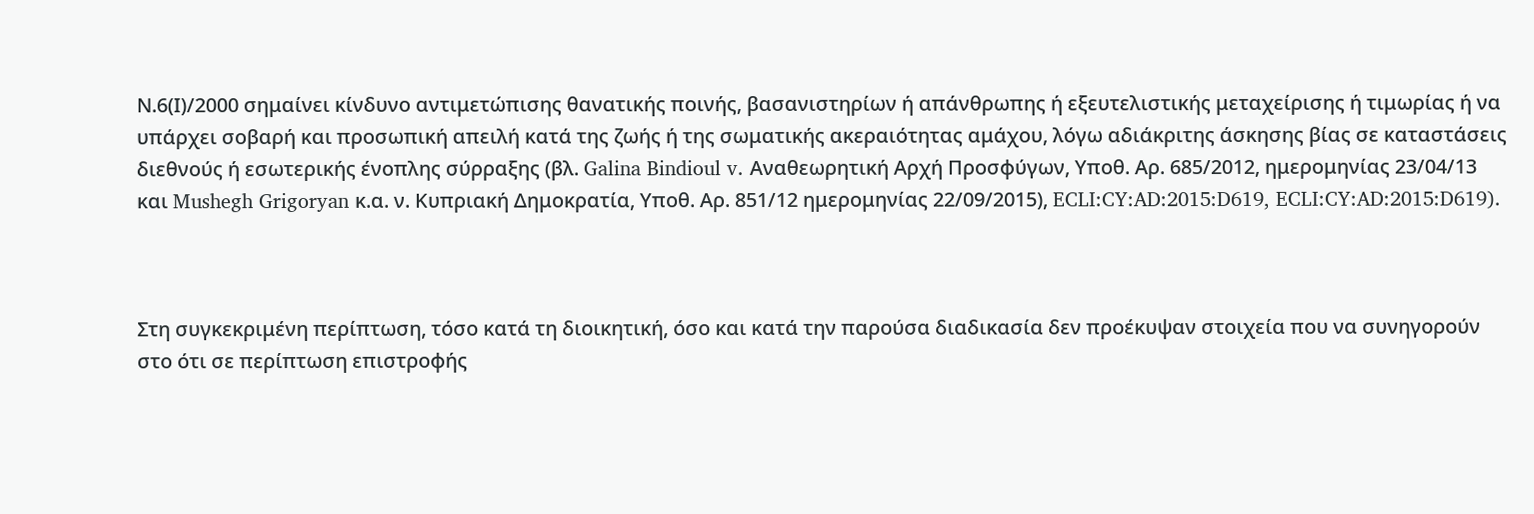Ν.6(Ι)/2000 σημαίνει κίνδυνο αντιμετώπισης θανατικής ποινής, βασανιστηρίων ή απάνθρωπης ή εξευτελιστικής μεταχείρισης ή τιμωρίας ή να υπάρχει σοβαρή και προσωπική απειλή κατά της ζωής ή της σωματικής ακεραιότητας αμάχου, λόγω αδιάκριτης άσκησης βίας σε καταστάσεις διεθνούς ή εσωτερικής ένοπλης σύρραξης (βλ. Galina Bindioul v. Αναθεωρητική Αρχή Προσφύγων, Υποθ. Αρ. 685/2012, ημερομηνίας 23/04/13 και Mushegh Grigoryan κ.α. ν. Κυπριακή Δημοκρατία, Υποθ. Αρ. 851/12 ημερομηνίας 22/09/2015), ECLI:CY:AD:2015:D619, ECLI:CY:AD:2015:D619).



Στη συγκεκριμένη περίπτωση, τόσο κατά τη διοικητική, όσο και κατά την παρούσα διαδικασία δεν προέκυψαν στοιχεία που να συνηγορούν στο ότι σε περίπτωση επιστροφής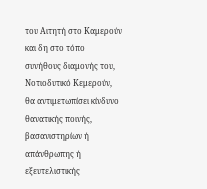του Αιτητή στο Καμερούν και δη στο τόπο συνήθους διαμονής του, Νοτιοδυτικό Κεμερούν, θα αντιμετωπίσει κίνδυνο θανατικής ποινής, βασανιστηρίων ή απάνθρωπης ή εξευτελιστικής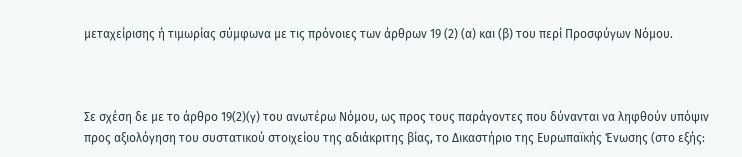μεταχείρισης ή τιμωρίας σύμφωνα με τις πρόνοιες των άρθρων 19 (2) (α) και (β) του περί Προσφύγων Νόμου.



Σε σχέση δε με το άρθρο 19(2)(γ) του ανωτέρω Νόμου, ως προς τους παράγοντες που δύνανται να ληφθούν υπόψιν προς αξιολόγηση του συστατικού στοιχείου της αδιάκριτης βίας, το Δικαστήριο της Ευρωπαϊκής Ένωσης (στο εξής: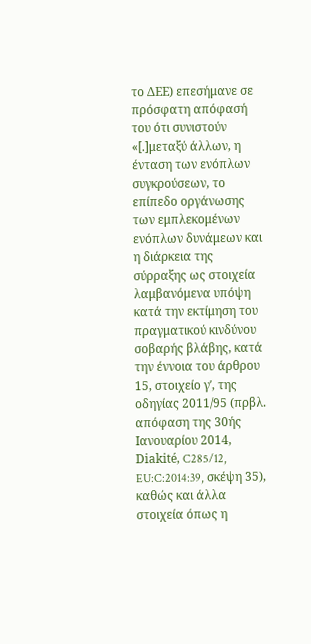το ΔΕΕ) επεσήμανε σε πρόσφατη απόφασή του ότι συνιστούν «[.]μεταξύ άλλων, η ένταση των ενόπλων συγκρούσεων, το επίπεδο οργάνωσης των εμπλεκομένων ενόπλων δυνάμεων και η διάρκεια της σύρραξης ως στοιχεία λαμβανόμενα υπόψη κατά την εκτίμηση του πραγματικού κινδύνου σοβαρής βλάβης, κατά την έννοια του άρθρου 15, στοιχείο γʹ, της οδηγίας 2011/95 (πρβλ. απόφαση της 30ής Ιανουαρίου 2014, Diakité, C285/12, EU:C:2014:39, σκέψη 35), καθώς και άλλα στοιχεία όπως η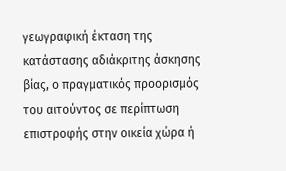γεωγραφική έκταση της κατάστασης αδιάκριτης άσκησης βίας, ο πραγματικός προορισμός του αιτούντος σε περίπτωση επιστροφής στην οικεία χώρα ή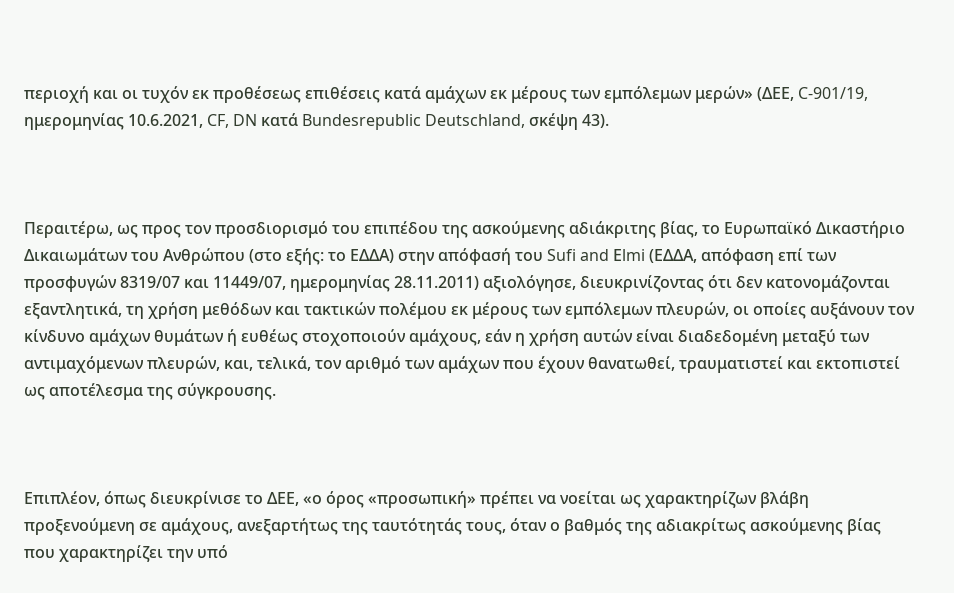περιοχή και οι τυχόν εκ προθέσεως επιθέσεις κατά αμάχων εκ μέρους των εμπόλεμων μερών» (ΔΕΕ, C-901/19, ημερομηνίας 10.6.2021, CF, DN κατά Bundesrepublic Deutschland, σκέψη 43).



Περαιτέρω, ως προς τον προσδιορισμό του επιπέδου της ασκούμενης αδιάκριτης βίας, το Ευρωπαϊκό Δικαστήριο Δικαιωμάτων του Ανθρώπου (στο εξής: το ΕΔΔΑ) στην απόφασή του Sufi and Εlmi (ΕΔΔΑ, απόφαση επί των προσφυγών 8319/07 και 11449/07, ημερομηνίας 28.11.2011) αξιολόγησε, διευκρινίζοντας ότι δεν κατονομάζονται εξαντλητικά, τη χρήση μεθόδων και τακτικών πολέμου εκ μέρους των εμπόλεμων πλευρών, οι οποίες αυξάνουν τον κίνδυνο αμάχων θυμάτων ή ευθέως στοχοποιούν αμάχους, εάν η χρήση αυτών είναι διαδεδομένη μεταξύ των αντιμαχόμενων πλευρών, και, τελικά, τον αριθμό των αμάχων που έχουν θανατωθεί, τραυματιστεί και εκτοπιστεί ως αποτέλεσμα της σύγκρουσης.



Επιπλέον, όπως διευκρίνισε το ΔΕΕ, «ο όρος «προσωπική» πρέπει να νοείται ως χαρακτηρίζων βλάβη προξενούμενη σε αμάχους, ανεξαρτήτως της ταυτότητάς τους, όταν ο βαθμός της αδιακρίτως ασκούμενης βίας που χαρακτηρίζει την υπό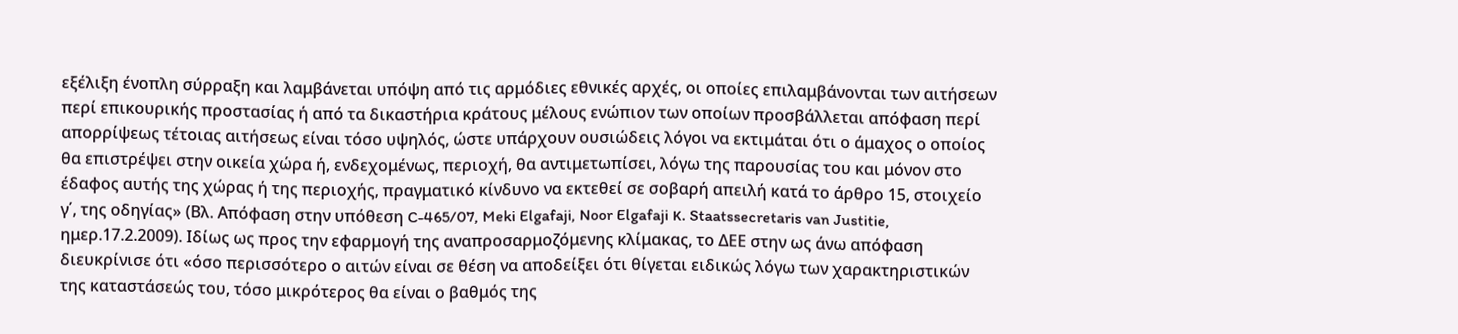εξέλιξη ένοπλη σύρραξη και λαμβάνεται υπόψη από τις αρμόδιες εθνικές αρχές, οι οποίες επιλαμβάνονται των αιτήσεων περί επικουρικής προστασίας ή από τα δικαστήρια κράτους μέλους ενώπιον των οποίων προσβάλλεται απόφαση περί απορρίψεως τέτοιας αιτήσεως είναι τόσο υψηλός, ώστε υπάρχουν ουσιώδεις λόγοι να εκτιμάται ότι ο άμαχος ο οποίος θα επιστρέψει στην οικεία χώρα ή, ενδεχομένως, περιοχή, θα αντιμετωπίσει, λόγω της παρουσίας του και μόνον στο έδαφος αυτής της χώρας ή της περιοχής, πραγματικό κίνδυνο να εκτεθεί σε σοβαρή απειλή κατά το άρθρο 15, στοιχείο γ΄, της οδηγίας» (Βλ. Απόφαση στην υπόθεση C-465/07, Meki Elgafaji, Noor Elgafaji κ. Staatssecretaris van Justitie, ημερ.17.2.2009). Ιδίως ως προς την εφαρμογή της αναπροσαρμοζόμενης κλίμακας, το ΔΕΕ στην ως άνω απόφαση διευκρίνισε ότι «όσο περισσότερο ο αιτών είναι σε θέση να αποδείξει ότι θίγεται ειδικώς λόγω των χαρακτηριστικών της καταστάσεώς του, τόσο μικρότερος θα είναι ο βαθμός της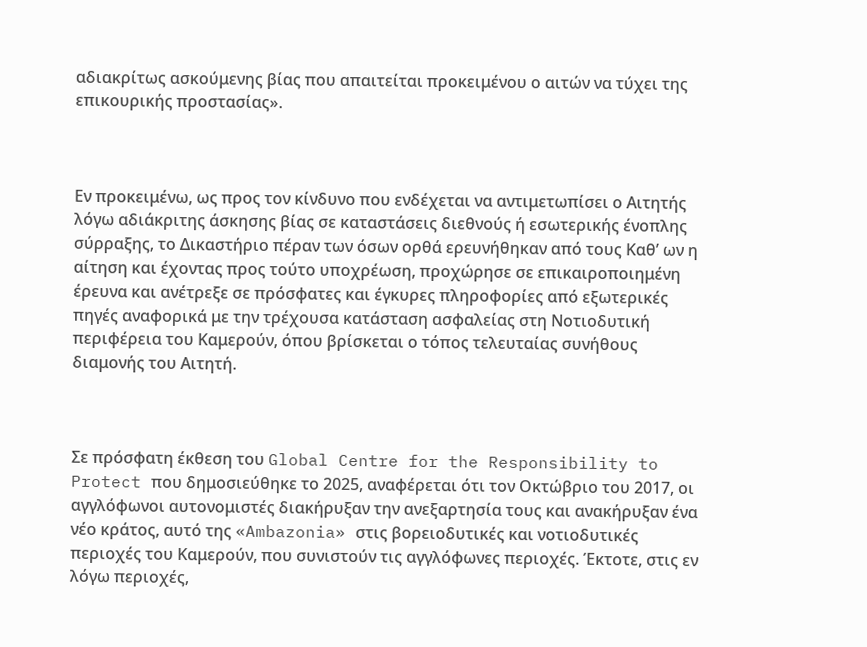αδιακρίτως ασκούμενης βίας που απαιτείται προκειμένου ο αιτών να τύχει της επικουρικής προστασίας».



Εν προκειμένω, ως προς τον κίνδυνο που ενδέχεται να αντιμετωπίσει ο Αιτητής λόγω αδιάκριτης άσκησης βίας σε καταστάσεις διεθνούς ή εσωτερικής ένοπλης σύρραξης, το Δικαστήριο πέραν των όσων ορθά ερευνήθηκαν από τους Καθ’ ων η αίτηση και έχοντας προς τούτο υποχρέωση, προχώρησε σε επικαιροποιημένη έρευνα και ανέτρεξε σε πρόσφατες και έγκυρες πληροφορίες από εξωτερικές πηγές αναφορικά με την τρέχουσα κατάσταση ασφαλείας στη Νοτιοδυτική περιφέρεια του Καμερούν, όπου βρίσκεται ο τόπος τελευταίας συνήθους διαμονής του Αιτητή.



Σε πρόσφατη έκθεση του Global Centre for the Responsibility to Protect που δημοσιεύθηκε το 2025, αναφέρεται ότι τον Οκτώβριο του 2017, οι αγγλόφωνοι αυτονομιστές διακήρυξαν την ανεξαρτησία τους και ανακήρυξαν ένα νέο κράτος, αυτό της «Ambazonia» στις βορειοδυτικές και νοτιοδυτικές περιοχές του Καμερούν, που συνιστούν τις αγγλόφωνες περιοχές. Έκτοτε, στις εν λόγω περιοχές,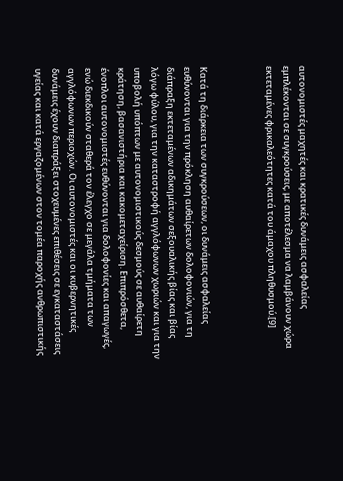αυτονομιστές μαχητές και κρατικές δυνάμεις ασφαλείας εμπλέκονται σε συγκρούσεις, με αποτέλεσμα να λαμβάνουν χώρα εκτεταμένες φρικαλεότητες κατά του άμαχου πληθυσμού.[9]



Κατά τη διάρκεια των συγκρούσεων, οι δυνάμεις ασφαλείας ευθύνονται για την πρόκληση αυθαίρετων δολοφονιών, για τη διάπραξη εκτεταμένων αδικημάτων σεξουαλικής βίας και βίας λόγω φύλου, για την καταστροφή αγγλόφωνων χωριών και για την υποβολή υπόπτων με αυτονομιστικούς δεσμούς σε αυθαίρετη κράτηση, βασανιστήρια και κακομεταχείριση. Επιπρόσθετα, ένοπλοι αυτονομιστές ευθύνονται για δολοφονίες και απαγωγές, ενώ διεκδικούν σταθερά τον έλεγχο σε μεγάλα τμήματα των αγγλόφωνων περιοχών. Οι αυτονομιστές και οι κυβερνητικές δυνάμεις έχουν διαπράξει στοχευμένες επιθέσεις σε εγκαταστάσεις υγείας και κατά εργαζομένων στον τομέα παροχής ανθρωπιστικής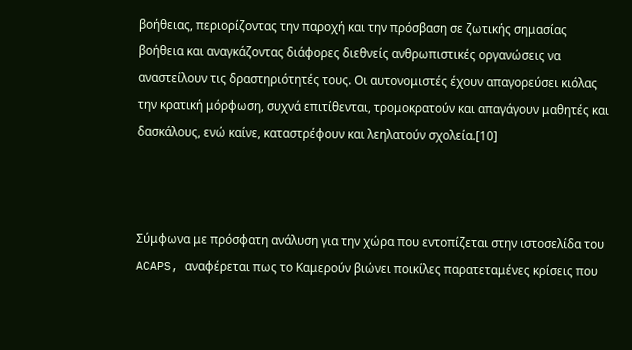βοήθειας, περιορίζοντας την παροχή και την πρόσβαση σε ζωτικής σημασίας βοήθεια και αναγκάζοντας διάφορες διεθνείς ανθρωπιστικές οργανώσεις να αναστείλουν τις δραστηριότητές τους. Οι αυτονομιστές έχουν απαγορεύσει κιόλας την κρατική μόρφωση, συχνά επιτίθενται, τρομοκρατούν και απαγάγουν μαθητές και δασκάλους, ενώ καίνε, καταστρέφουν και λεηλατούν σχολεία.[10]



Σύμφωνα με πρόσφατη ανάλυση για την χώρα που εντοπίζεται στην ιστοσελίδα του ACAPS, αναφέρεται πως το Καμερούν βιώνει ποικίλες παρατεταμένες κρίσεις που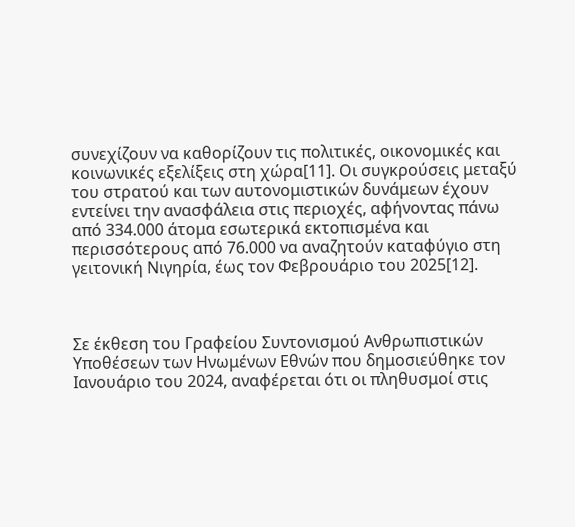συνεχίζουν να καθορίζουν τις πολιτικές, οικονομικές και κοινωνικές εξελίξεις στη χώρα[11]. Οι συγκρούσεις μεταξύ του στρατού και των αυτονομιστικών δυνάμεων έχουν εντείνει την ανασφάλεια στις περιοχές, αφήνοντας πάνω από 334.000 άτομα εσωτερικά εκτοπισμένα και περισσότερους από 76.000 να αναζητούν καταφύγιο στη γειτονική Νιγηρία, έως τον Φεβρουάριο του 2025[12].



Σε έκθεση του Γραφείου Συντονισμού Ανθρωπιστικών Υποθέσεων των Ηνωμένων Εθνών που δημοσιεύθηκε τον Ιανουάριο του 2024, αναφέρεται ότι οι πληθυσμοί στις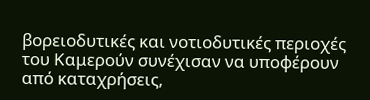βορειοδυτικές και νοτιοδυτικές περιοχές του Καμερούν συνέχισαν να υποφέρουν από καταχρήσεις,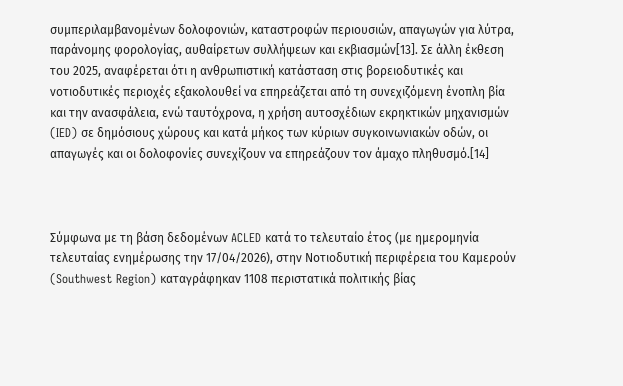συμπεριλαμβανομένων δολοφονιών, καταστροφών περιουσιών, απαγωγών για λύτρα, παράνομης φορολογίας, αυθαίρετων συλλήψεων και εκβιασμών[13]. Σε άλλη έκθεση του 2025, αναφέρεται ότι η ανθρωπιστική κατάσταση στις βορειοδυτικές και νοτιοδυτικές περιοχές εξακολουθεί να επηρεάζεται από τη συνεχιζόμενη ένοπλη βία και την ανασφάλεια, ενώ ταυτόχρονα, η χρήση αυτοσχέδιων εκρηκτικών μηχανισμών (IED) σε δημόσιους χώρους και κατά μήκος των κύριων συγκοινωνιακών οδών, οι απαγωγές και οι δολοφονίες συνεχίζουν να επηρεάζουν τον άμαχο πληθυσμό.[14]



Σύμφωνα με τη βάση δεδομένων ACLED κατά το τελευταίο έτος (με ημερομηνία τελευταίας ενημέρωσης την 17/04/2026), στην Νοτιοδυτική περιφέρεια του Καμερούν (Southwest Region) καταγράφηκαν 1108 περιστατικά πολιτικής βίας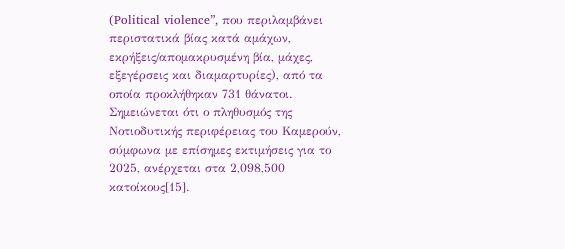(Political violence”, που περιλαμβάνει περιστατικά βίας κατά αμάχων, εκρήξεις/απομακρυσμένη βία, μάχες, εξεγέρσεις και διαμαρτυρίες), από τα οποία προκλήθηκαν 731 θάνατοι. Σημειώνεται ότι ο πληθυσμός της Νοτιοδυτικής περιφέρειας του Καμερούν, σύμφωνα με επίσημες εκτιμήσεις για το 2025, ανέρχεται στα 2,098,500 κατοίκους[15].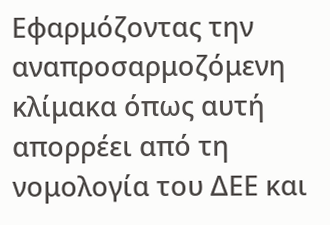Εφαρμόζοντας την αναπροσαρμοζόμενη κλίμακα όπως αυτή απορρέει από τη νομολογία του ΔΕΕ και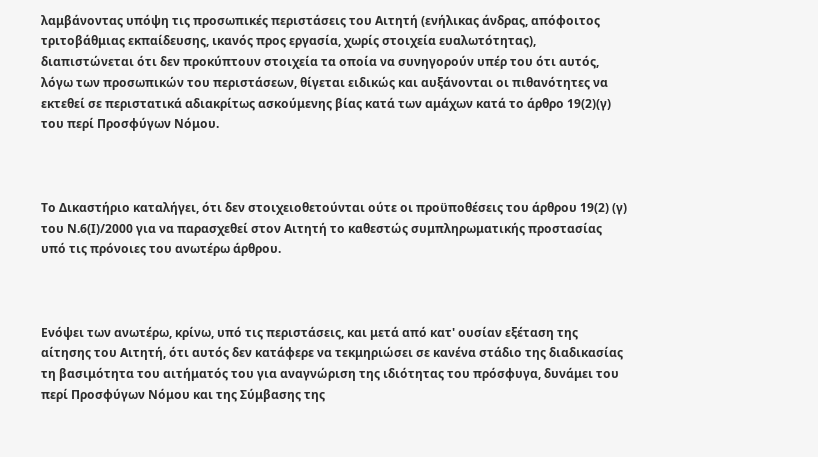λαμβάνοντας υπόψη τις προσωπικές περιστάσεις του Αιτητή (ενήλικας άνδρας, απόφοιτος τριτοβάθμιας εκπαίδευσης, ικανός προς εργασία, χωρίς στοιχεία ευαλωτότητας), διαπιστώνεται ότι δεν προκύπτουν στοιχεία τα οποία να συνηγορούν υπέρ του ότι αυτός, λόγω των προσωπικών του περιστάσεων, θίγεται ειδικώς και αυξάνονται οι πιθανότητες να εκτεθεί σε περιστατικά αδιακρίτως ασκούμενης βίας κατά των αμάχων κατά το άρθρο 19(2)(γ) του περί Προσφύγων Νόμου.



Το Δικαστήριο καταλήγει, ότι δεν στοιχειοθετούνται ούτε οι προϋποθέσεις του άρθρου 19(2) (γ) του Ν.6(Ι)/2000 για να παρασχεθεί στον Αιτητή το καθεστώς συμπληρωματικής προστασίας υπό τις πρόνοιες του ανωτέρω άρθρου.



Ενόψει των ανωτέρω, κρίνω, υπό τις περιστάσεις, και μετά από κατ' ουσίαν εξέταση της αίτησης του Αιτητή, ότι αυτός δεν κατάφερε να τεκμηριώσει σε κανένα στάδιο της διαδικασίας τη βασιμότητα του αιτήματός του για αναγνώριση της ιδιότητας του πρόσφυγα, δυνάμει του περί Προσφύγων Νόμου και της Σύμβασης της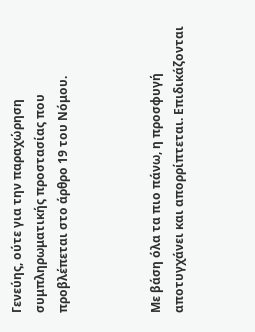Γενεύης, ούτε για την παραχώρηση συμπληρωματικής προστασίας που προβλέπεται στο άρθρο 19 του Νόμου.



Με βάση όλα τα πιο πάνω, η προσφυγή αποτυγχάνει και απορρίπτεται. Επιδικάζονται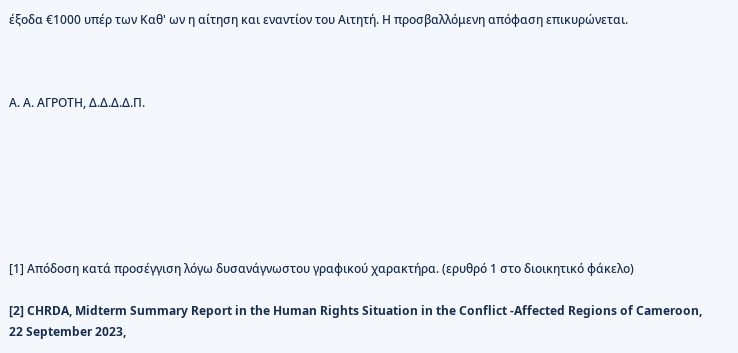έξοδα €1000 υπέρ των Καθ' ων η αίτηση και εναντίον του Αιτητή. Η προσβαλλόμενη απόφαση επικυρώνεται.



Α. Α. ΑΓΡΟΤΗ, Δ.Δ.Δ.Δ.Π.







[1] Απόδοση κατά προσέγγιση λόγω δυσανάγνωστου γραφικού χαρακτήρα. (ερυθρό 1 στο διοικητικό φάκελο)

[2] CHRDA, Midterm Summary Report in the Human Rights Situation in the Conflict -Affected Regions of Cameroon, 22 September 2023,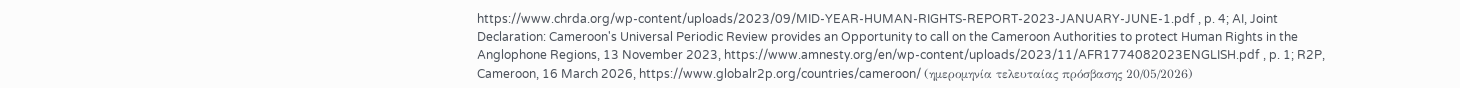https://www.chrda.org/wp-content/uploads/2023/09/MID-YEAR-HUMAN-RIGHTS-REPORT-2023-JANUARY-JUNE-1.pdf , p. 4; AI, Joint Declaration: Cameroon's Universal Periodic Review provides an Opportunity to call on the Cameroon Authorities to protect Human Rights in the Anglophone Regions, 13 November 2023, https://www.amnesty.org/en/wp-content/uploads/2023/11/AFR1774082023ENGLISH.pdf , p. 1; R2P, Cameroon, 16 March 2026, https://www.globalr2p.org/countries/cameroon/ (ημερομηνία τελευταίας πρόσβασης 20/05/2026)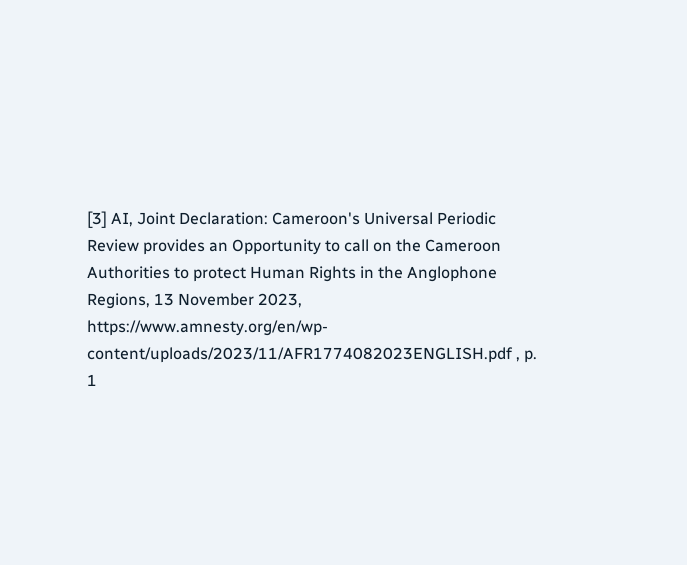[3] AI, Joint Declaration: Cameroon's Universal Periodic Review provides an Opportunity to call on the Cameroon Authorities to protect Human Rights in the Anglophone Regions, 13 November 2023, https://www.amnesty.org/en/wp-content/uploads/2023/11/AFR1774082023ENGLISH.pdf , p. 1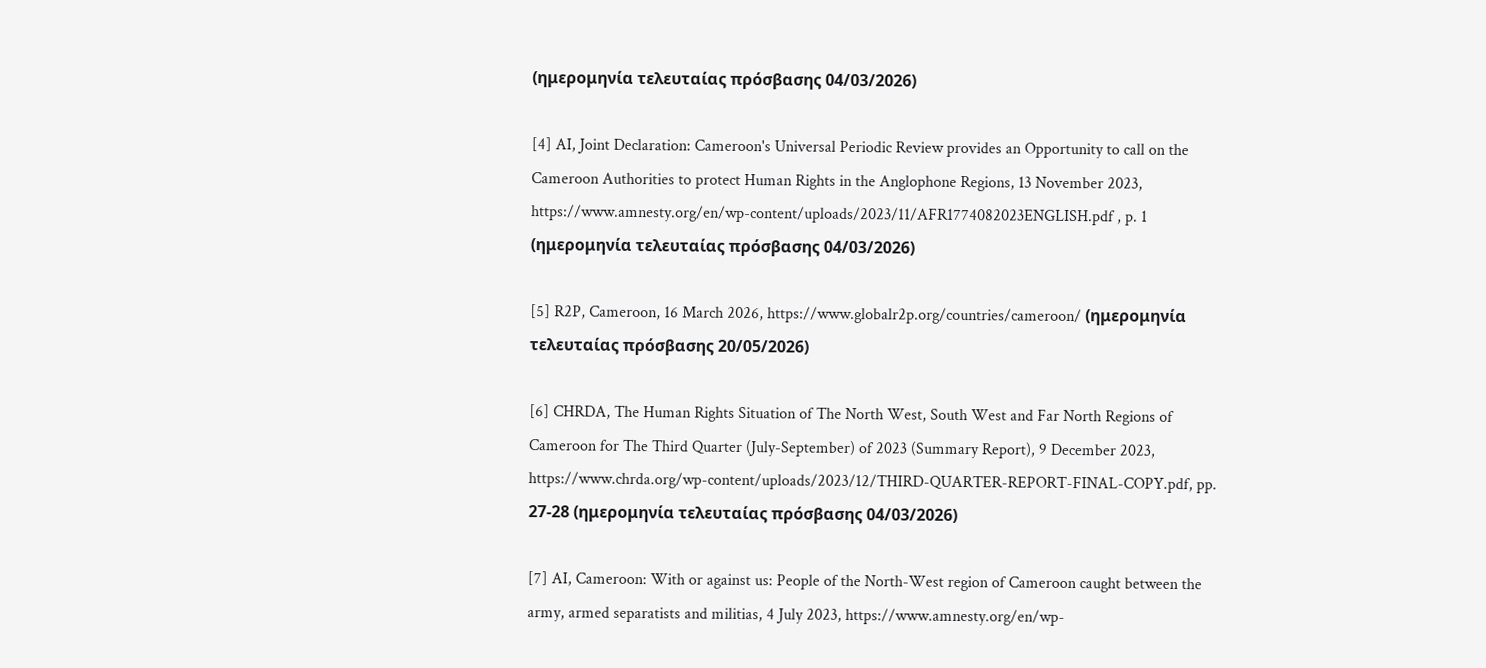(ημερομηνία τελευταίας πρόσβασης 04/03/2026)

[4] AI, Joint Declaration: Cameroon's Universal Periodic Review provides an Opportunity to call on the Cameroon Authorities to protect Human Rights in the Anglophone Regions, 13 November 2023, https://www.amnesty.org/en/wp-content/uploads/2023/11/AFR1774082023ENGLISH.pdf , p. 1 (ημερομηνία τελευταίας πρόσβασης 04/03/2026)

[5] R2P, Cameroon, 16 March 2026, https://www.globalr2p.org/countries/cameroon/ (ημερομηνία τελευταίας πρόσβασης 20/05/2026)

[6] CHRDA, The Human Rights Situation of The North West, South West and Far North Regions of Cameroon for The Third Quarter (July-September) of 2023 (Summary Report), 9 December 2023, https://www.chrda.org/wp-content/uploads/2023/12/THIRD-QUARTER-REPORT-FINAL-COPY.pdf, pp. 27-28 (ημερομηνία τελευταίας πρόσβασης 04/03/2026)

[7] AI, Cameroon: With or against us: People of the North-West region of Cameroon caught between the army, armed separatists and militias, 4 July 2023, https://www.amnesty.org/en/wp-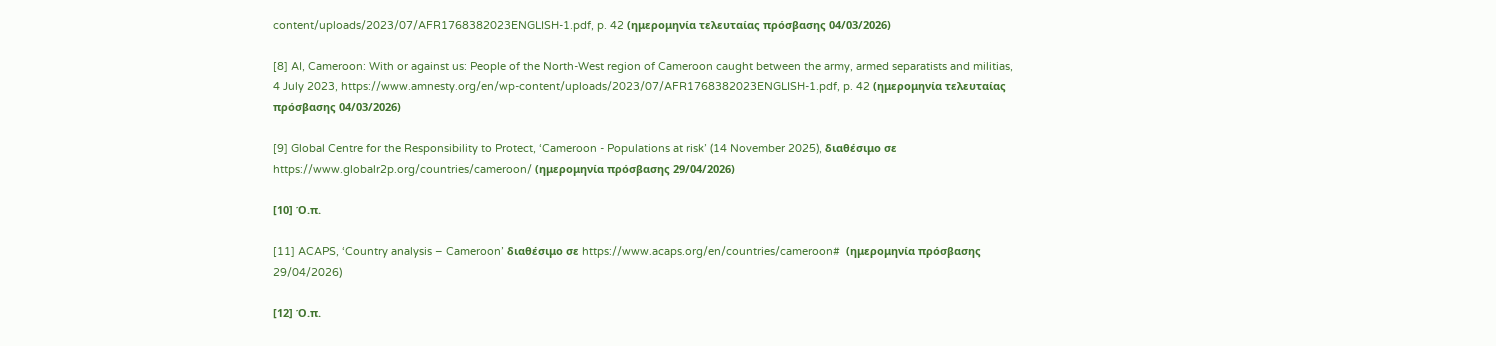content/uploads/2023/07/AFR1768382023ENGLISH-1.pdf, p. 42 (ημερομηνία τελευταίας πρόσβασης 04/03/2026)

[8] AI, Cameroon: With or against us: People of the North-West region of Cameroon caught between the army, armed separatists and militias, 4 July 2023, https://www.amnesty.org/en/wp-content/uploads/2023/07/AFR1768382023ENGLISH-1.pdf, p. 42 (ημερομηνία τελευταίας πρόσβασης 04/03/2026)

[9] Global Centre for the Responsibility to Protect, ‘Cameroon - Populations at risk’ (14 November 2025), διαθέσιμο σε https://www.globalr2p.org/countries/cameroon/ (ημερομηνία πρόσβασης 29/04/2026)

[10] Ό.π.

[11] ACAPS, ‘Country analysis – Cameroon’ διαθέσιμο σε https://www.acaps.org/en/countries/cameroon#  (ημερομηνία πρόσβασης 29/04/2026)

[12] Ό.π.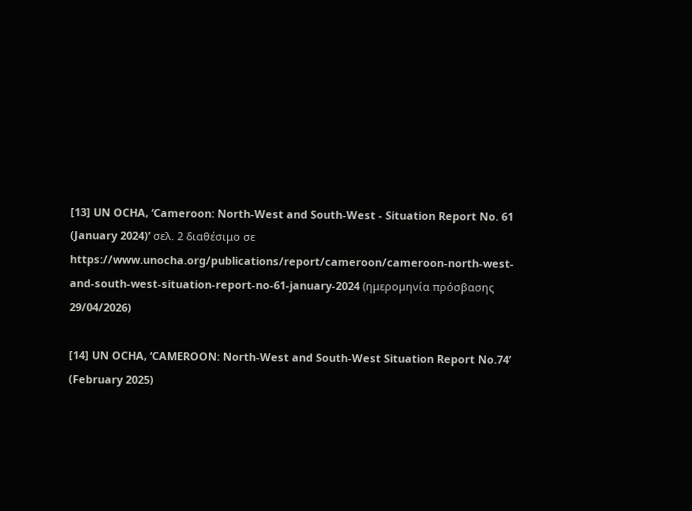[13] UN OCHA, ‘Cameroon: North-West and South-West - Situation Report No. 61 (January 2024)’ σελ. 2 διαθέσιμο σε https://www.unocha.org/publications/report/cameroon/cameroon-north-west-and-south-west-situation-report-no-61-january-2024 (ημερομηνία πρόσβασης 29/04/2026)

[14] UN OCHA, ‘CAMEROON: North-West and South-West Situation Report No.74’ (February 2025)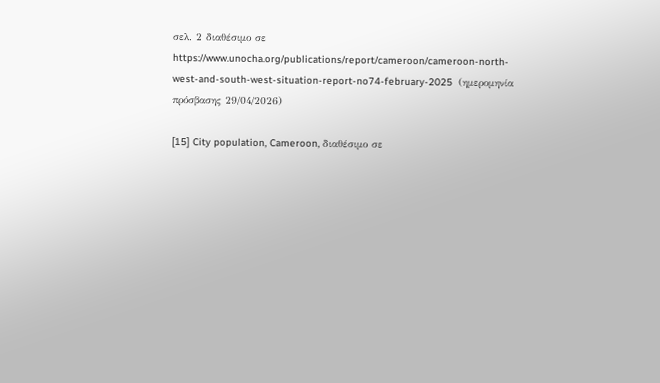σελ. 2 διαθέσιμο σε https://www.unocha.org/publications/report/cameroon/cameroon-north-west-and-south-west-situation-report-no74-february-2025  (ημερομηνία πρόσβασης 29/04/2026)

[15] City population, Cameroon, διαθέσιμο σε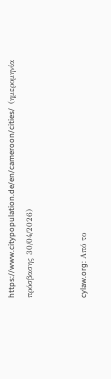https://www.citypopulation.de/en/cameroon/cities/  (ημερομηνία πρόσβασης 30/04/2026)


cylaw.org: Από το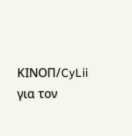ΚΙΝOΠ/CyLii για τον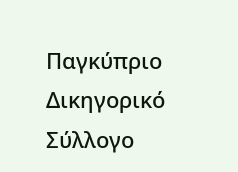Παγκύπριο Δικηγορικό Σύλλογο